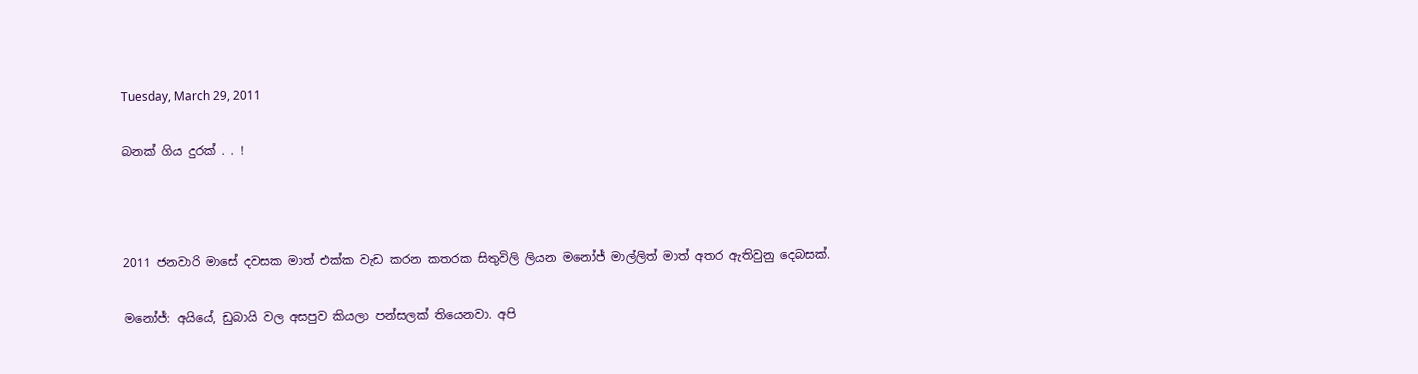Tuesday, March 29, 2011

බනක් ගිය දුරක් . . !



2011 ජනවාරි මාසේ දවසක මාත් එක්ක වැඩ කරන කතරක සිතුවිලි ලියන මනෝජ් මාල්ලිත් මාත් අතර ඇතිවුනු දෙබසක්.

මනෝජ්: අයියේ, ඩුබායි වල අසපුව කියලා පන්සලක් තියෙනවා. අපි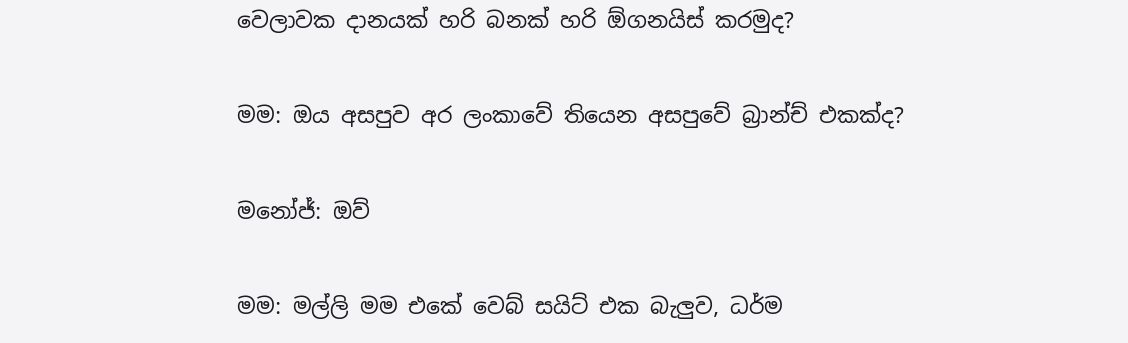වෙලාවක දානයක් හරි බනක් හරි ඕගනයිස් කරමුද?

මම: ඔය අසපුව අර ලංකාවේ තියෙන අසපුවේ බ්‍රාන්ච් එකක්ද?

මනෝජ්: ඔව්

මම: මල්ලි මම එකේ වෙබ් සයිට් එක බැලුව, ධර්ම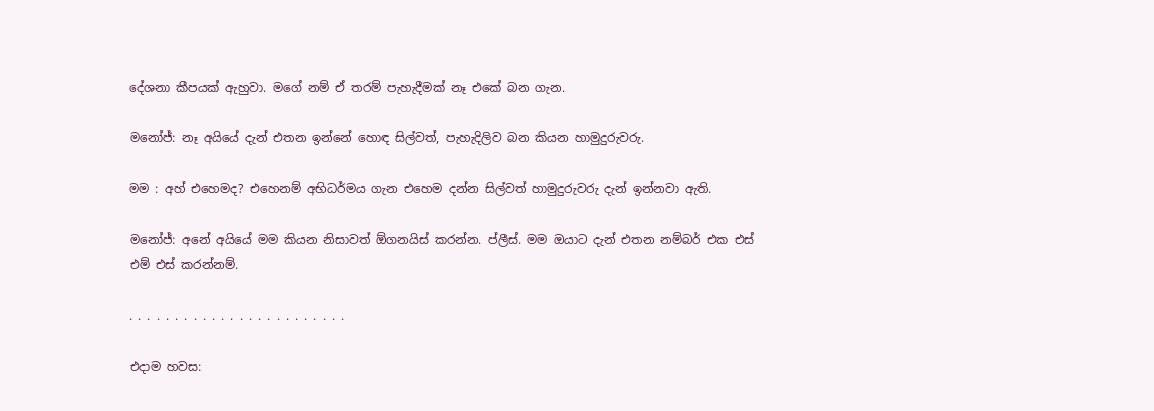දේශනා කීපයක් ඇහුවා. මගේ නම් ඒ තරම් පැහැදීමක් නෑ එකේ බන ගැන.

මනෝජ්: නෑ අයියේ දැන් එතන ඉන්නේ හොඳ සිල්වත්, පැහැදිලිව බන කියන හාමුදුරුවරු.

මම : අහ් එහෙමද? එහෙනම් අභිධර්මය ගැන එහෙම දන්න සිල්වත් හාමුදුරුවරු දැන් ඉන්නවා ඇති.

මනෝජ්: අනේ අයියේ මම කියන නිසාවත් ඕගනයිස් කරන්න. ප්ලීස්. මම ඔයාට දැන් එතන නම්බර් එක එස් එම් එස් කරන්නම්.

. . . . . . . . . . . . . . . . . . . . . . . .

එදාම හවස: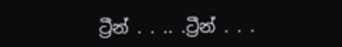ට්‍රීන් . . .. .ට්‍රීන් . . .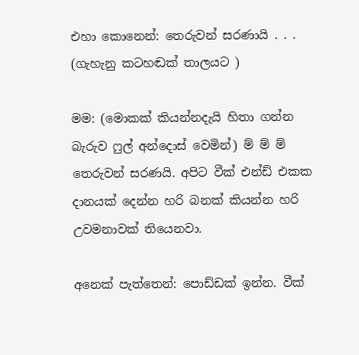එහා කොනෙන්: තෙරුවන් සරණායි . . . (ගැහැනු කටහඬක් තාලයට )

මම: (මොකක් කියන්නදැයි හිතා ගන්න බැරුව ෆුල් අන්දොස් වෙමින්) ම් ම් ම් තෙරුවන් සරණයි. අපිට වීක් එන්ඩ් එකක දානයක් දෙන්න හරි බනක් කියන්න හරි උවමනාවක් තියෙනවා.

අනෙක් පැත්තෙන්: පොඩ්ඩක් ඉන්න. වීක්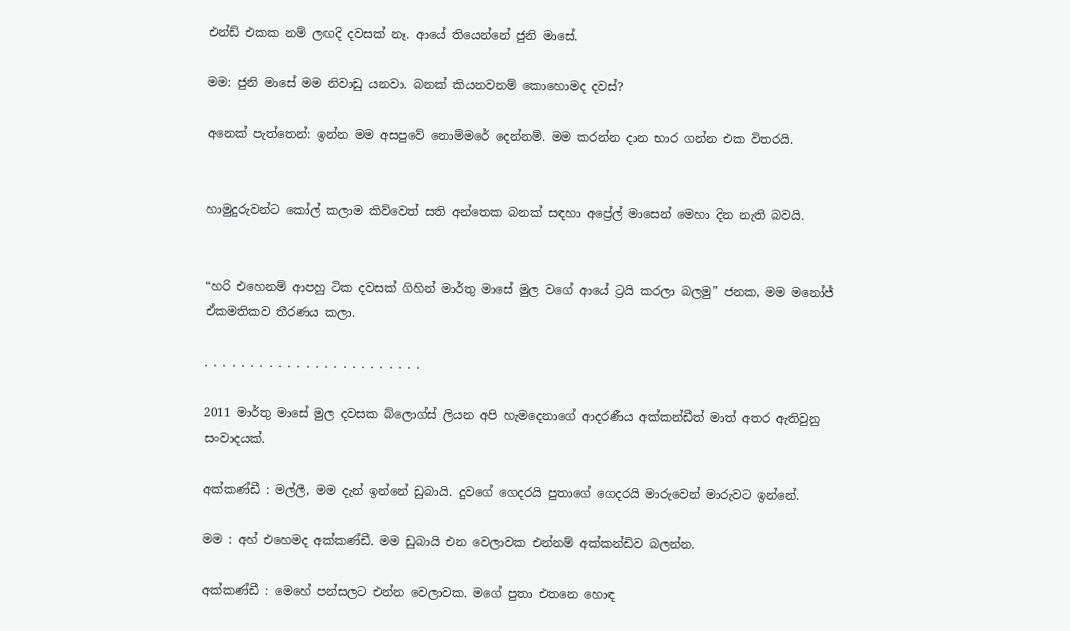එන්ඩ් එකක නම් ලඟදි දවසක් නෑ. ආයේ තියෙන්නේ ජුනි මාසේ.

මම: ජුනි මාසේ මම නිවාඩු යනවා. බනක් කියනවනම් කොහොමද දවස්?

අනෙක් පැත්තෙන්: ඉන්න මම අසපුවේ නොම්මරේ දෙන්නම්. මම කරන්න දාන භාර ගන්න එක විතරයි.


හාමුදුරුවන්ට කෝල් කලාම කිව්වෙත් සති අන්තෙක බනක් සඳහා අප්‍රේල් මාසෙන් මෙහා දින නැති බවයි.


“හරි එහෙනම් ආපහු ටික දවසක් ගිහින් මාර්තු මාසේ මුල වගේ ආයේ ට්‍රයි කරලා බලමු” ජනක, මම මනෝජ් ඒකමතිකව තීරණය කලා.

. . . . . . . . . . . . . . . . . . . . . . . .

2011 මාර්තු මාසේ මුල දවසක බ්ලොග්ස් ලියන අපි හැමදෙනාගේ ආදරණීය අක්කන්ඩීත් මාත් අතර ඇතිවුනු සංවාදයක්.

අක්කණ්ඩී : මල්ලී, මම දැන් ඉන්නේ ඩුබායි. දුවගේ ගෙදරයි පුතාගේ ගෙදරයි මාරුවෙන් මාරුවට ඉන්නේ.

මම : අහ් එහෙමද අක්කණ්ඩී. මම ඩුබායි එන වෙලාවක එන්නම් අක්කන්ඩිව බලන්න.

අක්කණ්ඩී : මෙහේ පන්සලට එන්න වෙලාවක. මගේ පුතා එතනෙ හොඳ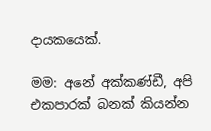දායකයෙක්.

මම: අනේ අක්කණ්ඩී, අපි එකපාරක් බනක් කියන්න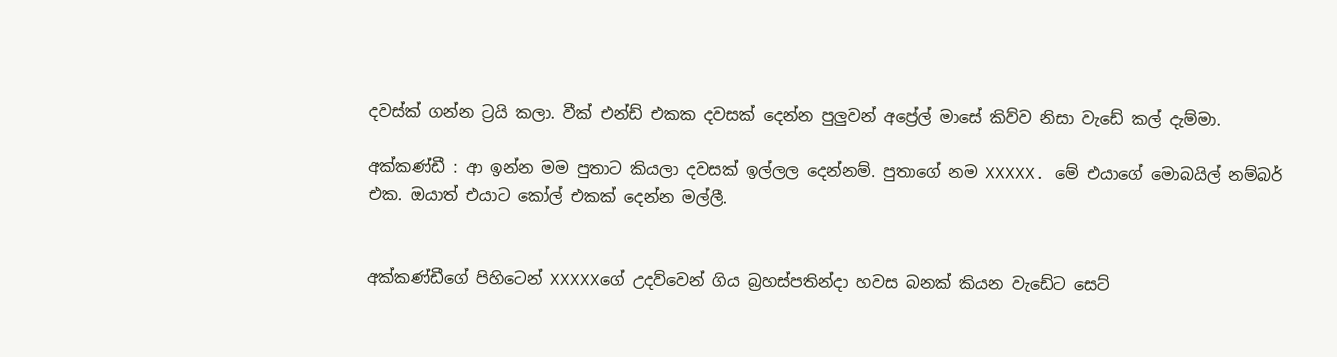දවස්ක් ගන්න ට්‍රයි කලා. වීක් එන්ඩ් එකක දවසක් දෙන්න පුලුවන් අප්‍රේල් මාසේ කිව්ව නිසා වැඩේ කල් දැම්මා.

අක්කණ්ඩී : ආ ඉන්න මම පුතාට කියලා දවසක් ඉල්ලල දෙන්නම්. පුතාගේ නම XXXXX. මේ එයාගේ මොබයිල් නම්බර් එක. ඔයාත් එයාට කෝල් එකක් දෙන්න මල්ලී.


අක්කණ්ඩීගේ පිහිටෙන් XXXXXගේ උදව්වෙන් ගිය බ්‍රහස්පතින්දා හවස බනක් කියන වැඩේට සෙට්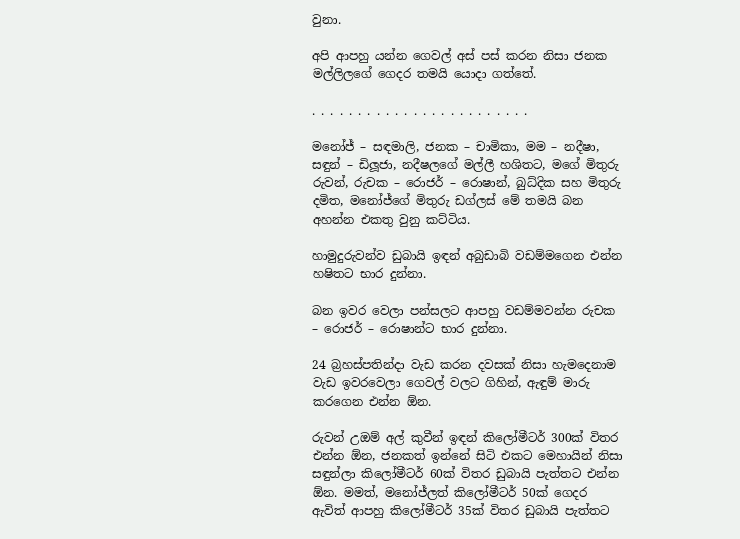වුනා.

අපි ආපහු යන්න ගෙවල් අස් පස් කරන නිසා ජනක මල්ලිලගේ ගෙදර තමයි යොදා ගත්තේ.

. . . . . . . . . . . . . . . . . . . . . . . .

මනෝජ් – සඳමාලි, ජනක – චාමිකා, මම – නදීෂා, සඳුන් – ඩිලූජා, නදීෂලගේ මල්ලී හශිතට, මගේ මිතුරු රුවන්, රුචක – රොජර් – රොෂාන්, බුධ්දික සහ මිතුරු දමිත, මනෝජ්ගේ මිතුරු ඩග්ලස් මේ තමයි බන අහන්න එකතු වුනු කට්ටිය.

හාමුදුරුවන්ව ඩුබායි ඉඳන් අබුඩාබි වඩම්මගෙන එන්න හෂිතට භාර දුන්නා.

බන ඉවර වෙලා පන්සලට ආපහු වඩම්මවන්න රුචක – රොජර් – රොෂාන්ට භාර දුන්නා.

24 බ්‍රහස්පතින්දා වැඩ කරන දවසක් නිසා හැමදෙනාම වැඩ ඉවරවෙලා ගෙවල් වලට ගිහින්, ඇඳුම් මාරු කරගෙන එන්න ඕන.

රුවන් උඔම් අල් කුවීන් ඉඳන් කිලෝමීටර් 300ක් විතර එන්න ඕන, ජනකත් ඉන්නේ සිටි එකට මෙහායින් නිසා සඳුන්ලා කිලෝමීටර් 60ක් විතර ඩුබායි පැත්තට එන්න ඕන. මමත්, මනෝජ්ලත් කිලෝමීටර් 50ක් ගෙදර ඇවිත් ආපහු කිලෝමීටර් 35ක් විතර ඩුබායි පැත්තට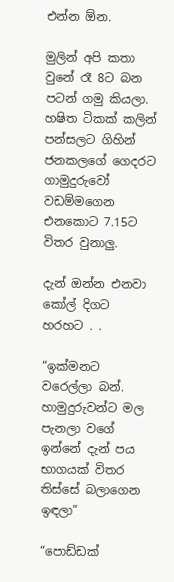එන්න ඕන.

මුලින් අපි කතා වුනේ රෑ 8ට බන පටන් ගමු කියලා. හෂිත ටිකක් කලින් පන්සලට ගිහින් ජනකලගේ ගෙදරට ගාමුදුරුවෝ වඩම්මගෙන එනකොට 7.15ට විතර වුනාලු.

දැන් ඔන්න එනවා කෝල් දිගට හරහට . .

“ඉක්මනට වරෙල්ලා බන්. හාමුදුරුවන්ට මල පැනලා වගේ ඉන්නේ දැන් පය භාගයක් විතර තිස්සේ බලාගෙන ඉඳලා”

“පොඩ්ඩක්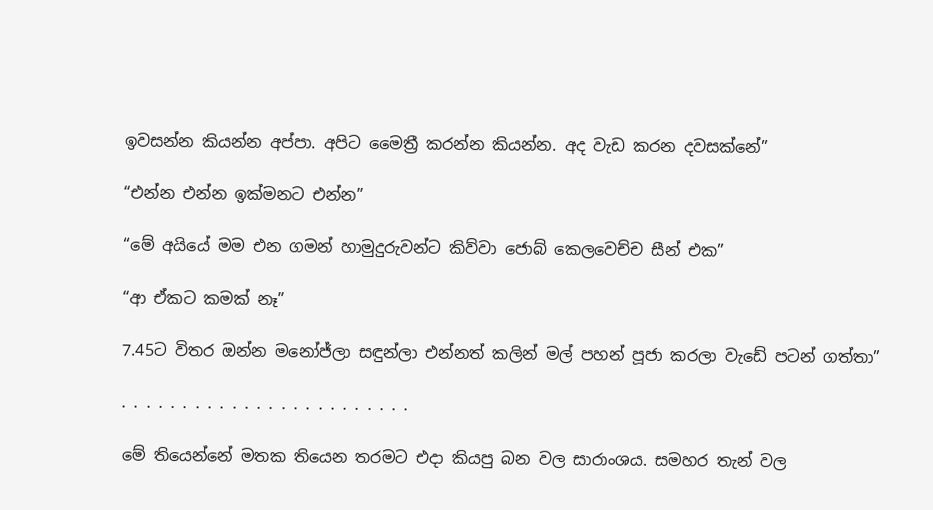ඉවසන්න කියන්න අප්පා. අපිට මෛත්‍රී කරන්න කියන්න. අද වැඩ කරන දවසක්නේ”

“එන්න එන්න ඉක්මනට එන්න”

“මේ අයියේ මම එන ගමන් හාමුදුරුවන්ට කිව්වා ජොබ් කෙලවෙච්ච සීන් එක”

“ආ ඒකට කමක් නෑ”

7.45ට විතර ඔන්න මනෝජ්ලා සඳුන්ලා එන්නත් කලින් මල් පහන් පූජා කරලා වැඩේ පටන් ගත්තා”

. . . . . . . . . . . . . . . . . . . . . . . .

මේ තියෙන්නේ මතක තියෙන තරමට එදා කියපු බන වල සාරාංශය. සමහර තැන් වල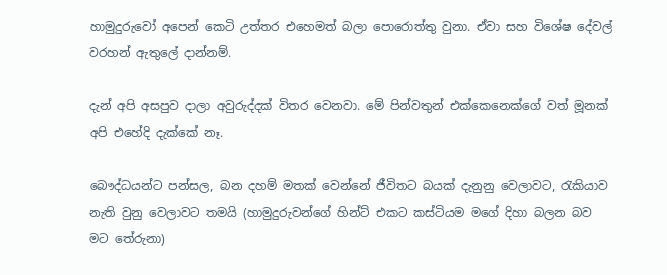හාමුදුරුවෝ අපෙන් කෙටි උත්තර එහෙමත් බලා පොරොත්තු වුනා. ඒවා සහ විශේෂ දේවල් වරහන් ඇතුලේ දාන්නම්.

දැන් අපි අසපුව දාලා අවුරුද්දක් විතර වෙනවා. මේ පින්වතුන් එක්කෙනෙක්ගේ වත් මූනක් අපි එහේදි දැක්කේ නෑ.

බෞද්ධයන්ට පන්සල, බන දහම් මතක් වෙන්නේ ජීවිතට බයක් දැනුනු වෙලාවට, රැකියාව නැති වුනු වෙලාවට තමයි (හාමුදුරුවන්ගේ හින්ට් එකට කස්ටියම මගේ දිහා බලන බව මට තේරුනා)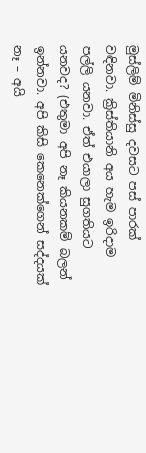මුස්ලිම් මිනිස්සු දවසට පස් පාරක් වඳිනවා. ක්‍රිස්තියානි අය හැම ඉරිදාම පල්ලි යනවා. ඒත් එයාලා සුගතියට යනවද? (එතුමා අපි නෑ කියනකම් බලන් ඉන්නවා. අපි කිසි කෙනෙක්ගෙන් සද්දයක් නෑ – අයි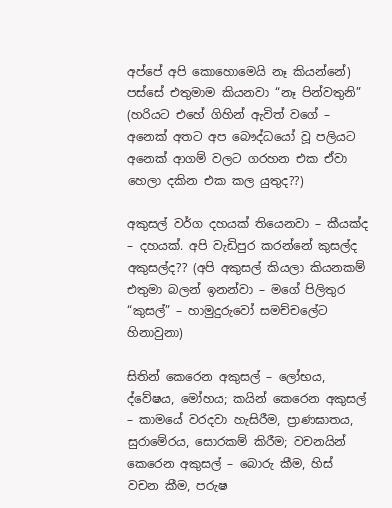අප්පේ අපි කොහොමෙයි නෑ කියන්නේ) පස්සේ එතුමාම කියනවා “නෑ පින්වතුනි” (හරියට එහේ ගිහින් ඇවිත් වගේ – අනෙක් අතට අප බෞද්ධයෝ වූ පලියට අනෙක් ආගම් වලට ගරහන එක ඒවා හෙලා දකින එක කල යුතුද??)

අකුසල් වර්ග දහයක් තියෙනවා – කීයක්ද – දහයක්. අපි වැඩිපුර කරන්නේ කුසල්ද අකුසල්ද?? (අපි අකුසල් කියලා කියනකම් එතුමා බලන් ඉනන්වා – මගේ පිලිතුර “කුසල්” – හාමුදුරුවෝ සමච්චලේට හිනාවුනා)

සිතින් කෙරෙන අකුසල් – ලෝභය, ද්වේෂය, මෝහය; කයින් කෙරෙන අකුසල් – කාමයේ වරදවා හැසිරීම, ප්‍රාණඝාතය, සුරාමේරය, සොරකම් කිරීම; වචනයින් කෙරෙන අකුසල් – බොරු කීම, හිස් වචන කීම, පරුෂ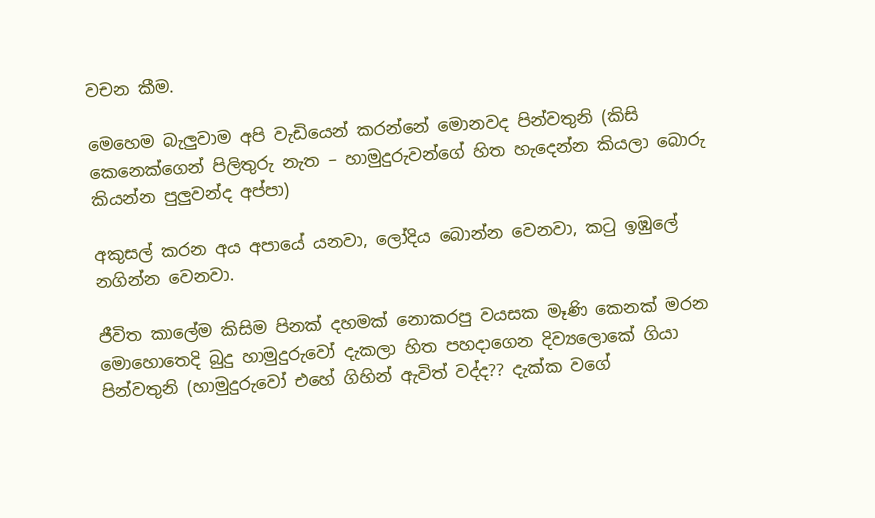වචන කීම.

මෙහෙම බැලුවාම අපි වැඩියෙන් කරන්නේ මොනවද පින්වතුනි (කිසි කෙනෙක්ගෙන් පිලිතුරු නැත – හාමුදුරුවන්ගේ හිත හැදෙන්න කියලා බොරු කියන්න පුලුවන්ද අප්පා)

අකුසල් කරන අය අපායේ යනවා, ලෝදිය බොන්න වෙනවා, කටු ඉඹුලේ නගින්න වෙනවා.

ජීවිත කාලේම කිසිම පිනක් දහමක් නොකරපු වයසක මෑණි කෙනක් මරන මොහොතෙදි බුදු හාමුදුරුවෝ දැකලා හිත පහදාගෙන දිව්‍යලොකේ ගියා පින්වතුනි (හාමුදුරුවෝ එහේ ගිහින් ඇවිත් වද්ද?? දැක්ක වගේ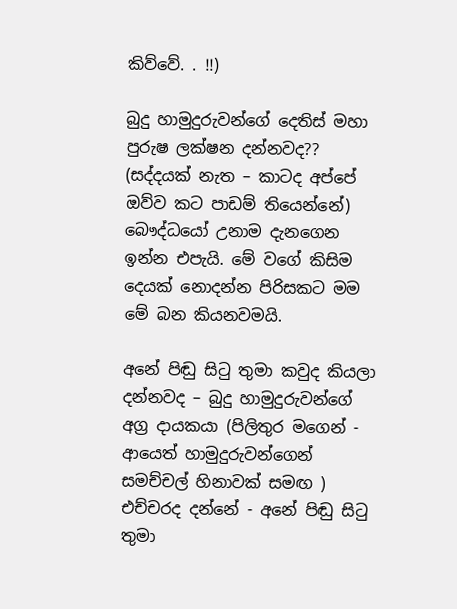කිව්වේ. . !!)

බුදු හාමුදුරුවන්ගේ දෙතිස් මහා පුරුෂ ලක්ෂන දන්නවද?? (සද්දයක් නැත – කාටද අප්පේ ඔව්ව කට පාඩම් තියෙන්නේ) බෞද්ධයෝ උනාම දැනගෙන ඉන්න එපැයි. මේ වගේ කිසිම දෙයක් නොදන්න පිරිසකට මම මේ බන කියනවමයි.

අනේ පිඬු සිටු තුමා කවුද කියලා දන්නවද – බුදු හාමුදුරුවන්ගේ අග්‍ර දායකයා (පිලිතුර මගෙන් - ආයෙත් හාමුදුරුවන්ගෙන් සමච්චල් හිනාවක් සමඟ ) එච්චරද දන්නේ - අනේ පිඬු සිටු තුමා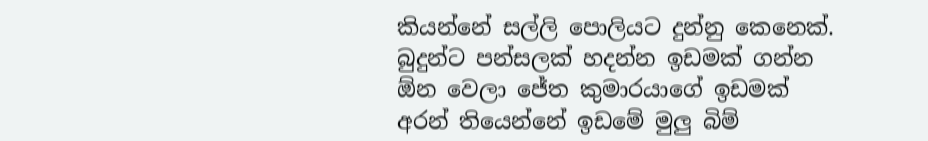කියන්නේ සල්ලි පොලියට දුන්නු කෙනෙක්. බුදුන්ට පන්සලක් හදන්න ඉඩමක් ගන්න ඕන වෙලා ජේත කුමාරයාගේ ඉඩමක් අරන් තියෙන්නේ ඉඩමේ මුලු බිම්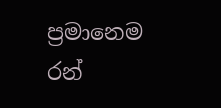ප්‍රමානෙම රන්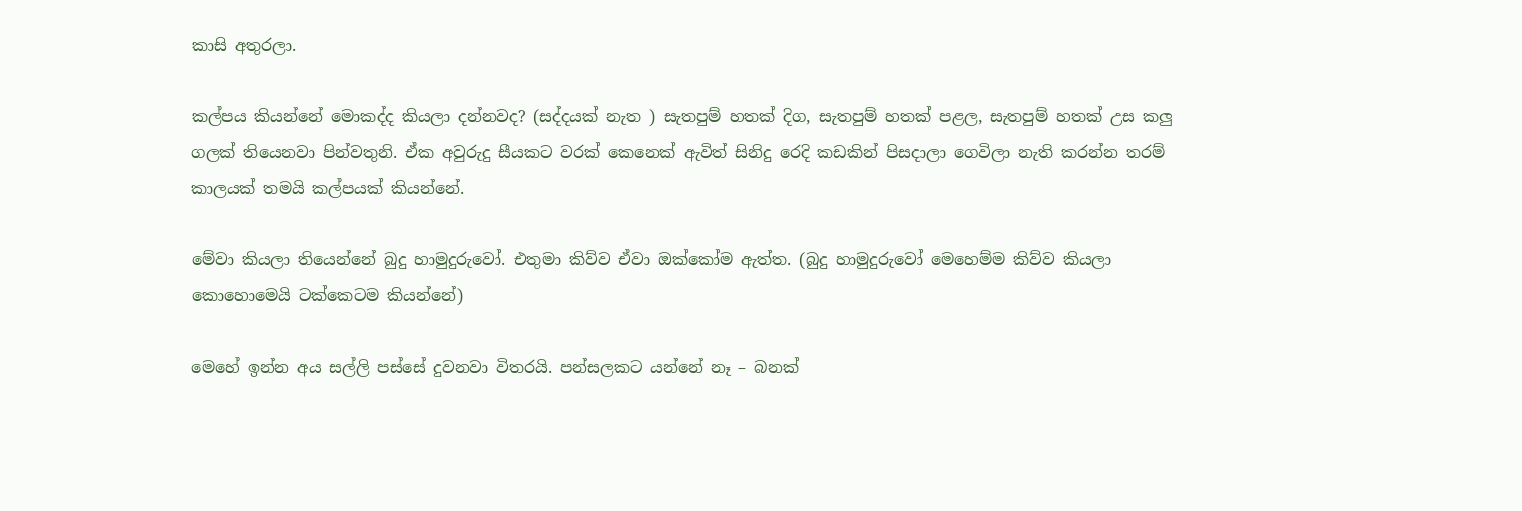කාසි අතුරලා.

කල්පය කියන්නේ මොකද්ද කියලා දන්නවද? (සද්දයක් නැත ) සැතපුම් හතක් දිග, සැතපුම් හතක් පළල, සැතපුම් හතක් උස කලු ගලක් තියෙනවා පින්වතුනි. ඒක අවුරුදු සීයකට වරක් කෙනෙක් ඇවිත් සිනිදු රෙදි කඩකින් පිසදාලා ගෙවිලා නැති කරන්න තරම් කාලයක් තමයි කල්පයක් කියන්නේ.

මේවා කියලා තියෙන්නේ බුදු හාමුදුරුවෝ. එතුමා කිව්ව ඒවා ඔක්කෝම ඇත්ත. (බුදු හාමුදුරුවෝ මෙහෙම්ම කිව්ව කියලා කොහොමෙයි ටක්කෙටම කියන්නේ)

මෙහේ ඉන්න අය සල්ලි පස්සේ දුවනවා විතරයි. පන්සලකට යන්නේ නෑ – බනක්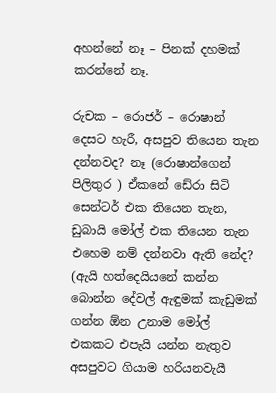අහන්නේ නෑ – පිනක් දහමක් කරන්නේ නෑ.

රුචක – රොජර් – රොෂාන් දෙසට හැරී, අසපුව තියෙන තැන දන්නවද? නෑ (රොෂාන්ගෙන් පිලිතුර ) ඒකනේ ඩේරා සිටි සෙන්ටර් එක තියෙන තැන, ඩුබායි මෝල් එක තියෙන තැන එහෙම නම් දන්නවා ඇති නේද? (ඇයි හත්දෙයියනේ කන්න බොන්න දේවල් ඇඳුමක් කැඩුමක් ගන්න ඕන උනාම මෝල් එකකට එපැයි යන්න නැතුව අසපුවට ගියාම හරියනවැයී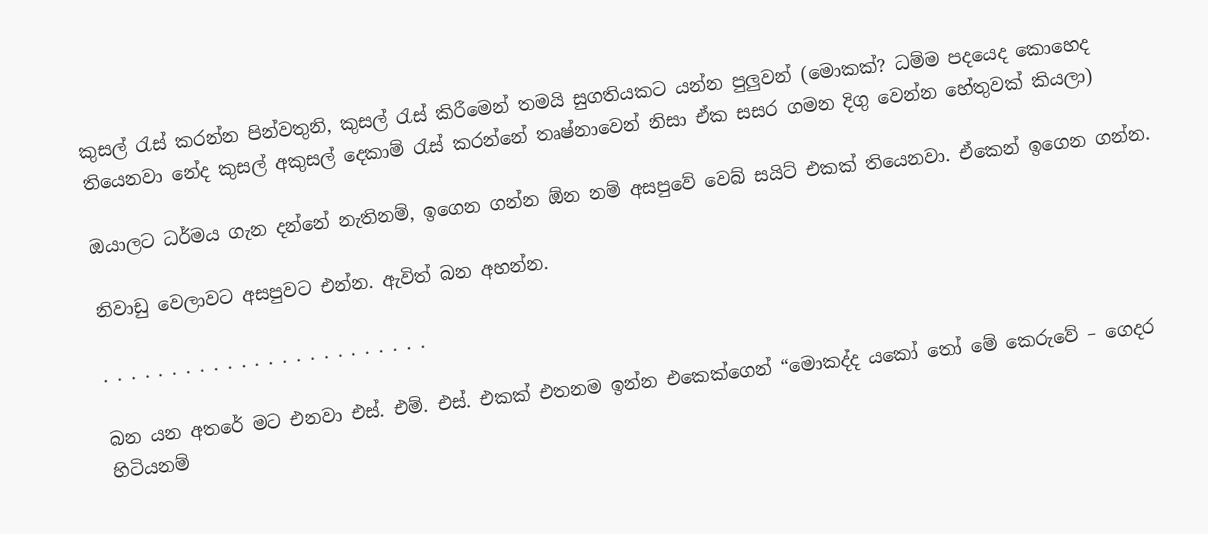කුසල් රැස් කරන්න පින්වතුනි, කුසල් රැස් කිරීමෙන් තමයි සුගතියකට යන්න පුලුවන් (මොකක්? ධම්ම පදයෙද කොහෙද තියෙනවා නේද කුසල් අකුසල් දෙකාම් රැස් කරන්නේ තෘෂ්නාවෙන් නිසා ඒක සසර ගමන දිගු වෙන්න හේතුවක් කියලා)

ඔයාලට ධර්මය ගැන දන්නේ නැතිනම්, ඉගෙන ගන්න ඕන නම් අසපුවේ වෙබ් සයිට් එකක් තියෙනවා. ඒකෙන් ඉගෙන ගන්න.

නිවාඩු වෙලාවට අසපුවට එන්න. ඇවිත් බන අහන්න.

. . . . . . . . . . . . . . . . . . . . . . . .

බන යන අතරේ මට එනවා එස්. එම්. එස්. එකක් එතනම ඉන්න එකෙක්ගෙන් “මොකද්ද යකෝ තෝ මේ කෙරුවේ – ගෙදර හිටියනම්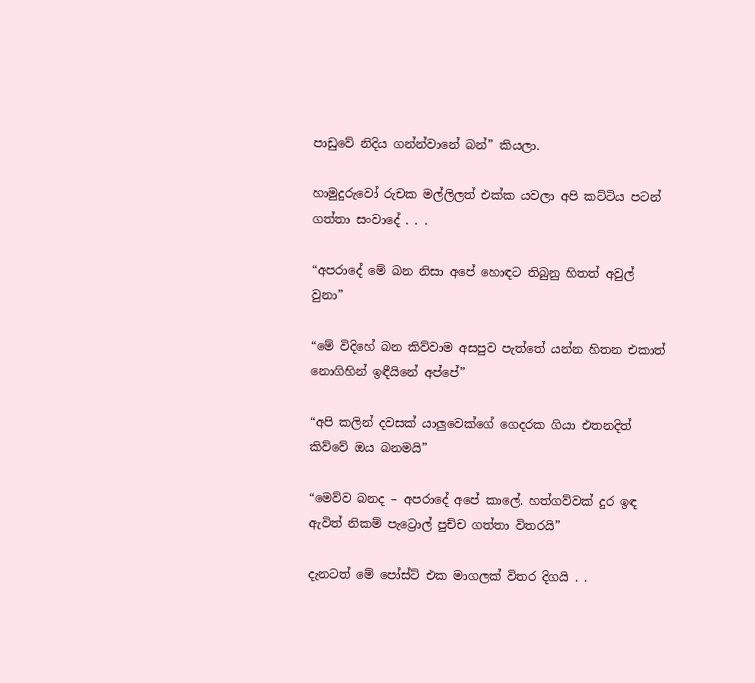පාඩුවේ නිදිය ගන්න්වානේ බන්” කියලා.

හාමුදුරුවෝ රුචක මල්ලිලත් එක්ක යවලා අපි කට්ටිය පටන් ගත්තා සංවාදේ . . .

“අපරාදේ මේ බන නිසා අපේ හොඳට තිබුනු හිතත් අවුල් වුනා”

“මේ විදිහේ බන කිව්වාම අසපුව පැත්තේ යන්න හිතන එකාත් නොගිහින් ඉඳීයිනේ අප්පේ”

“අපි කලින් දවසක් යාලුවෙක්ගේ ගෙදරක ගියා එතනදිත් කිව්වේ ඔය බනමයි”

“මෙව්ව බනද – අපරාදේ අපේ කාලේ. හත්ගව්වක් දුර ඉඳ ඇවිත් නිකම් පැට්‍රොල් පුච්ච ගත්තා විතරයි”

දැනටත් මේ පෝස්ට් එක මාගලක් විතර දිගයි . .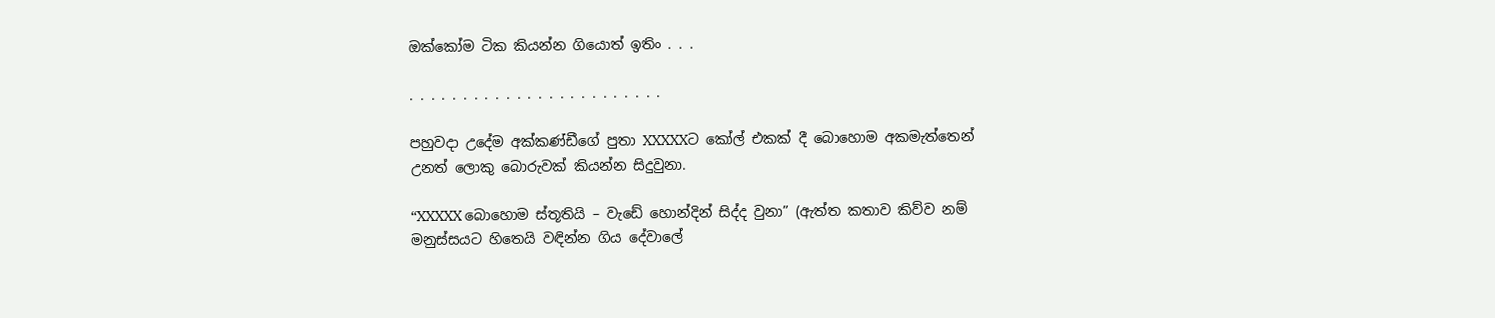ඔක්කෝම ටික කියන්න ගියොත් ඉතිං . . .

. . . . . . . . . . . . . . . . . . . . . . . .

පහුවදා උදේම අක්කණ්ඩීගේ පුතා XXXXXට කෝල් එකක් දී බොහොම අකමැත්තෙන් උනත් ලොකු බොරුවක් කියන්න සිදුවුනා.

“XXXXX බොහොම ස්තූතියි – වැඩේ හොන්දින් සිද්ද වුනා” (ඇත්ත කතාව කිව්ව නම් මනුස්සයට හිතෙයි වඳින්න ගිය දේවාලේ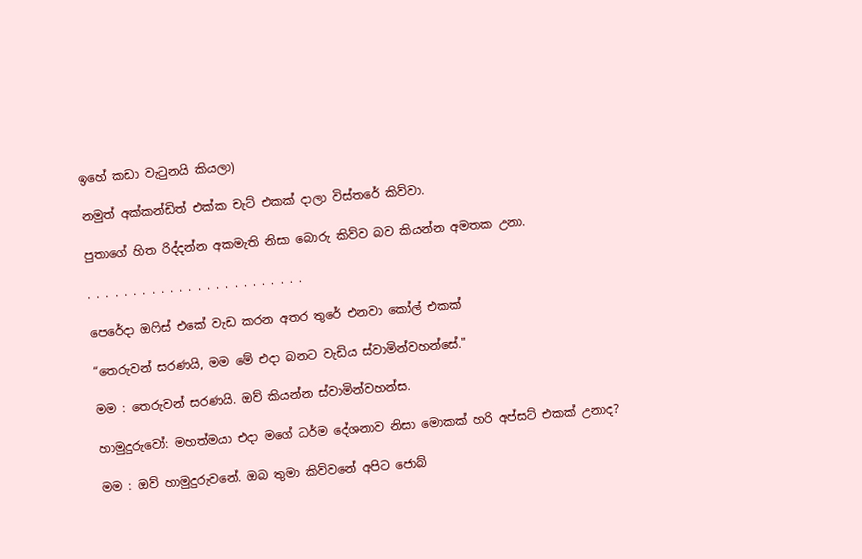ඉහේ කඩා වැටුනයි කියලා)

නමුත් අක්කන්ඩිත් එක්ක චැට් එකක් දාලා විස්තරේ කිව්වා.

පුතාගේ හිත රිද්දන්න අකමැති නිසා බොරු කිව්ව බව කියන්න අමතක උනා.

. . . . . . . . . . . . . . . . . . . . . . . .

පෙරේදා ඔෆිස් එකේ වැඩ කරන අතර තුරේ එනවා කෝල් එකක්

“තෙරුවන් සරණයි, මම මේ එදා බනට වැඩිය ස්වාමින්වහන්සේ."

මම : තෙරුවන් සරණයි. ඔව් කියන්න ස්වාමින්වහන්ස.

හාමුදුරුවෝ: මහත්මයා එදා මගේ ධර්ම දේශනාව නිසා මොකක් හරි අප්සට් එකක් උනාද?

මම : ඔව් හාමුදුරුවනේ. ඔබ තුමා කිව්වනේ අපිට ජොබ්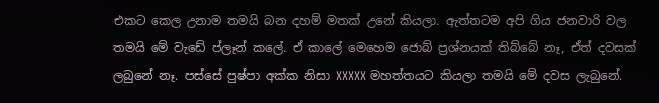එකට කෙල උනාම තමයි බන දහම් මතක් උනේ කියලා. ඇත්තටම අපි ගිය ජනවාරි වල තමයි මේ වැඩේ ප්ලෑන් කලේ. ඒ කාලේ මෙහෙම ජොබ් ප්‍රශ්නයක් තිබ්බේ නෑ, ඒත් දවසක් ලබුනේ නෑ. පස්සේ පුෂ්පා අක්ක නිසා XXXXX මහත්තයට කියලා තමයි මේ දවස ලැබුනේ.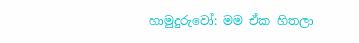හාමුදුරුවෝ: මම ඒක හිතලා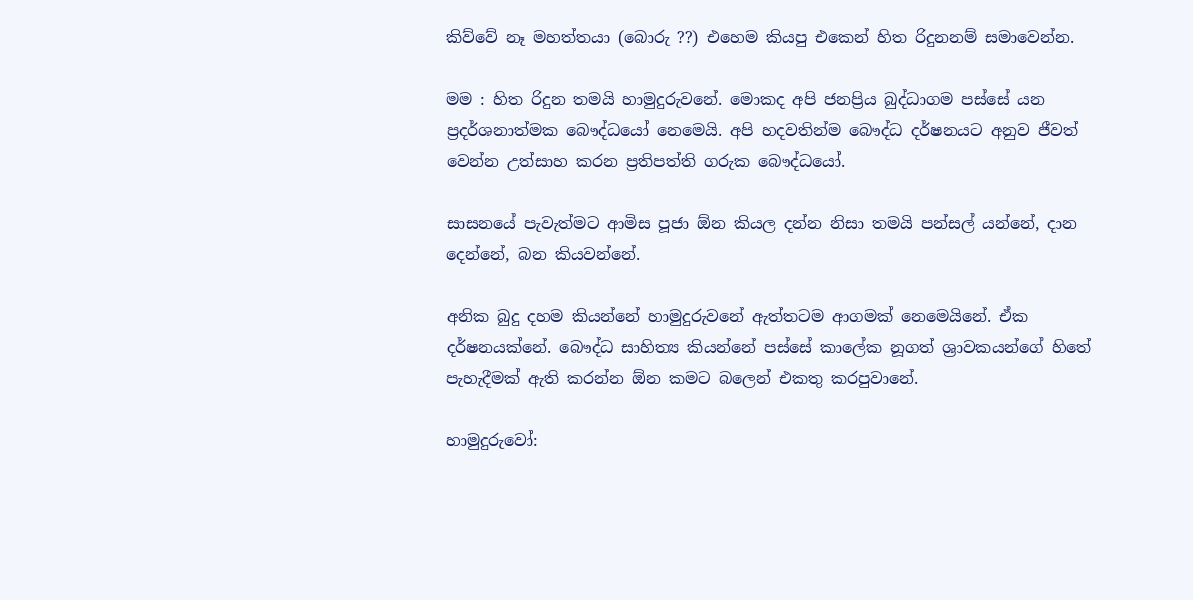කිව්වේ නෑ මහත්තයා (බොරු ??) එහෙම කියපු එකෙන් හිත රිදුනනම් සමාවෙන්න.

මම : හිත රිදුන තමයි හාමුදුරුවනේ. මොකද අපි ජනප්‍රිය බුද්ධාගම පස්සේ යන ප්‍රදර්ශනාත්මක බෞද්ධයෝ නෙමෙයි. අපි හදවතින්ම බෞද්ධ දර්ෂනයට අනුව ජීවත් වෙන්න උත්සාහ කරන ප්‍රතිපත්ති ගරුක බෞද්ධයෝ.

සාසනයේ පැවැත්මට ආමිස පූජා ඕන කියල දන්න නිසා තමයි පන්සල් යන්නේ, දාන දෙන්නේ, බන කියවන්නේ.

අනික බුදු දහම කියන්නේ හාමුදුරුවනේ ඇත්තටම ආගමක් නෙමෙයිනේ. ඒක දර්ෂනයක්නේ. බෞද්ධ සාහිත්‍ය කියන්නේ පස්සේ කාලේක නූගත් ශ්‍රාවකයන්ගේ හිතේ පැහැදීමක් ඇති කරන්න ඕන කමට බලෙන් එකතු කරපුවානේ.

හාමුදුරුවෝ: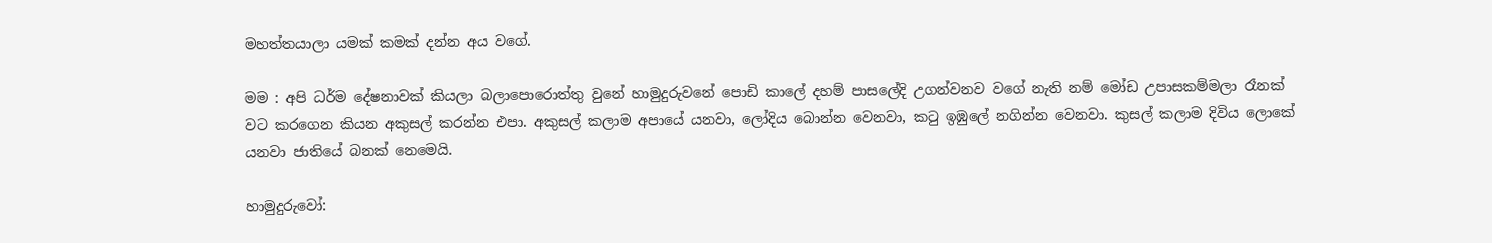මහත්තයාලා යමක් කමක් දන්න අය වගේ.

මම : අපි ධර්ම දේෂනාවක් කියලා බලාපොරොත්තු වුනේ හාමුදුරුවනේ පොඩි කාලේ දහම් පාසලේදි උගන්වනව වගේ නැති නම් මෝඩ උපාසකම්මලා රෑනක් වට කරගෙන කියන අකුසල් කරන්න එපා. අකුසල් කලාම අපායේ යනවා, ලෝදිය බොන්න වෙනවා, කටු ඉඹුලේ නගින්න වෙනවා. කුසල් කලාම දිවිය ලොකේ යනවා ජාතියේ බනක් නෙමෙයි.

හාමුදුරුවෝ: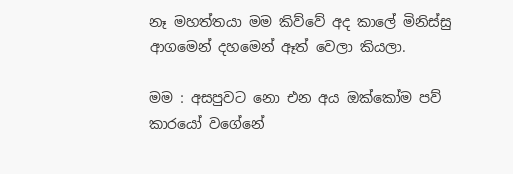නෑ මහත්තයා මම කිව්වේ අද කාලේ මිනිස්සු ආගමෙන් දහමෙන් ඈත් වෙලා කියලා.

මම : අසපුවට නො එන අය ඔක්කෝම පව් කාරයෝ වගේනේ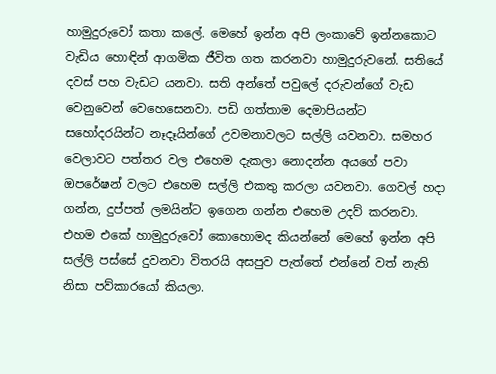හාමුදුරුවෝ කතා කලේ. මෙහේ ඉන්න අපි ලංකාවේ ඉන්නකොට වැඩිය හොඳින් ආගමික ජීවිත ගත කරනවා හාමුදුරුවනේ. සතියේ දවස් පහ වැඩට යනවා. සති අන්තේ පවුලේ දරුවන්ගේ වැඩ වෙනුවෙන් වෙහෙසෙනවා. පඩි ගත්තාම දෙමාපියන්ට සහෝදරයින්ට නෑදෑයින්ගේ උවමනාවලට සල්ලි යවනවා. සමහර වෙලාවට පත්තර වල එහෙම දැකලා නොදන්න අයගේ පවා ඔපරේෂන් වලට එහෙම සල්ලි එකතු කරලා යවනවා. ගෙවල් හදා ගන්න, දුප්පත් ලමයින්ට ඉගෙන ගන්න එහෙම උදව් කරනවා. එහම එකේ හාමුදුරුවෝ කොහොමද කියන්නේ මෙහේ ඉන්න අපි සල්ලි පස්සේ දුවනවා විතරයි අසපුව පැත්තේ එන්නේ වත් නැති නිසා පව්කාරයෝ කියලා.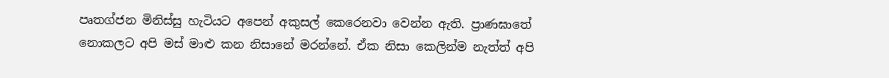පෘතග්ජන මිනිස්සු හැටියට අපෙන් අකුසල් කෙරෙනවා වෙන්න ඇති. ප්‍රාණඝාතේ නොකලට අපි මස් මාළු කන නිසානේ මරන්නේ. ඒක නිසා කෙලින්ම නැත්ත් අපි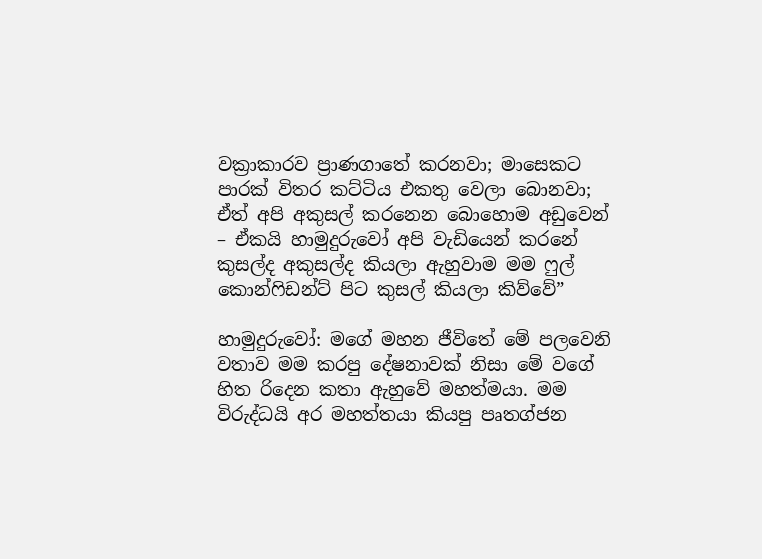වක්‍රාකාරව ප්‍රාණගාතේ කරනවා; මාසෙකට පාරක් විතර කට්ටිය එකතු වෙලා බොනවා; ඒත් අපි අකුසල් කරනෙන බොහොම අඩුවෙන් – ඒකයි හාමුදුරුවෝ අපි වැඩියෙන් කරනේ කුසල්ද අකුසල්ද කියලා ඇහුවාම මම ෆුල් කොන්ෆිඩන්ට් පිට කුසල් කියලා කිව්වේ”

හාමුදුරුවෝ: මගේ මහන ජීවිතේ මේ පලවෙනි වතාව මම කරපු දේෂනාවක් නිසා මේ වගේ හිත රිදෙන කතා ඇහුවේ මහත්මයා. මම විරුද්ධයි අර මහත්තයා කියපු පෘතග්ජන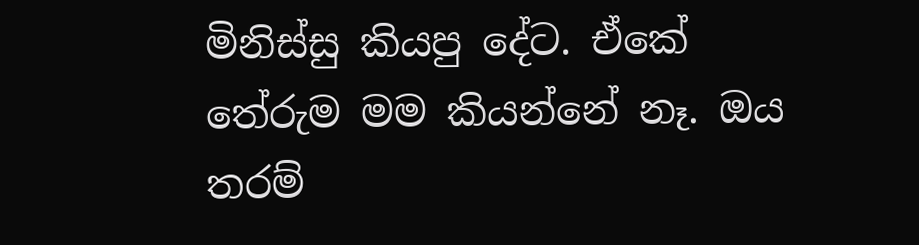මිනිස්සු කියපු දේට. ඒකේ තේරුම මම කියන්නේ නෑ. ඔය තරම්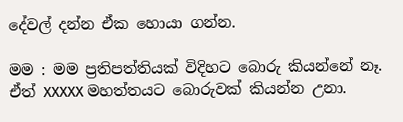දේවල් දන්න ඒක හොයා ගන්න.

මම : මම ප්‍රතිපත්තියක් විදිහට බොරු කියන්නේ නෑ. ඒත් XXXXX මහත්තයට බොරුවක් කියන්න උනා.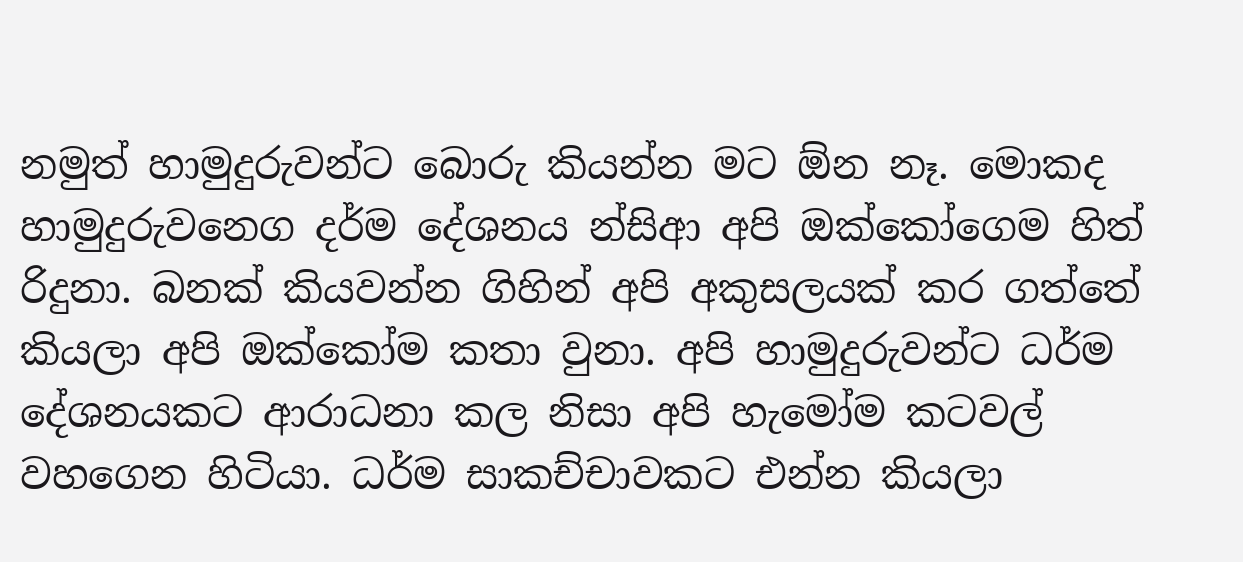නමුත් හාමුදුරුවන්ට බොරු කියන්න මට ඕන නෑ. මොකද හාමුදුරුවනෙග දර්ම දේශනය න්සිආ අපි ඔක්කෝගෙම හිත් රිදුනා. බනක් කියවන්න ගිහින් අපි අකුසලයක් කර ගත්තේ කියලා අපි ඔක්කෝම කතා වුනා. අපි හාමුදුරුවන්ට ධර්ම දේශනයකට ආරාධනා කල නිසා අපි හැමෝම කටවල් වහගෙන හිටියා. ධර්ම සාකච්චාවකට එන්න කියලා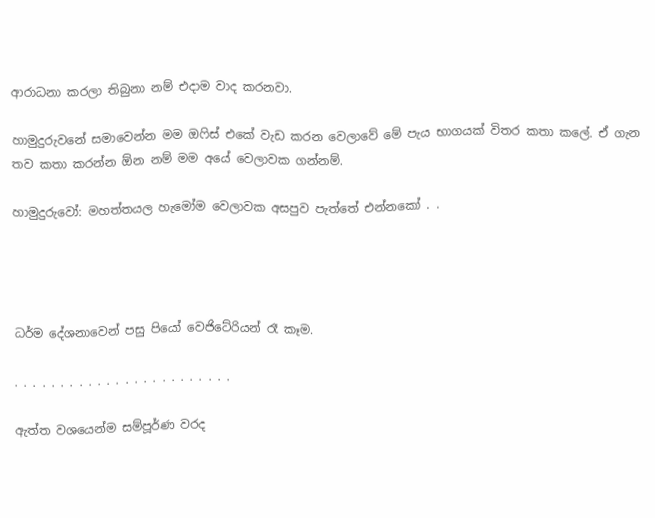ආරාධනා කරලා තිබුනා නම් එදාම වාද කරනවා.

හාමුදුරුවනේ සමාවෙන්න මම ඔෆිස් එකේ වැඩ කරන වෙලාවේ මේ පැය භාගයක් විතර කතා කලේ. ඒ ගැන තව කතා කරන්න ඕන නම් මම අයේ වෙලාවක ගන්නම්.

හාමුදුරුවෝ: මහත්තයල හැමෝම වෙලාවක අසපුව පැත්තේ එන්නකෝ . .




ධර්ම දේශනාවෙන් පසු පියෝ වෙජිටේරියන් රෑ කෑම.

. . . . . . . . . . . . . . . . . . . . . . . .

ඇත්ත වශයෙන්ම සම්පූර්ණ වරද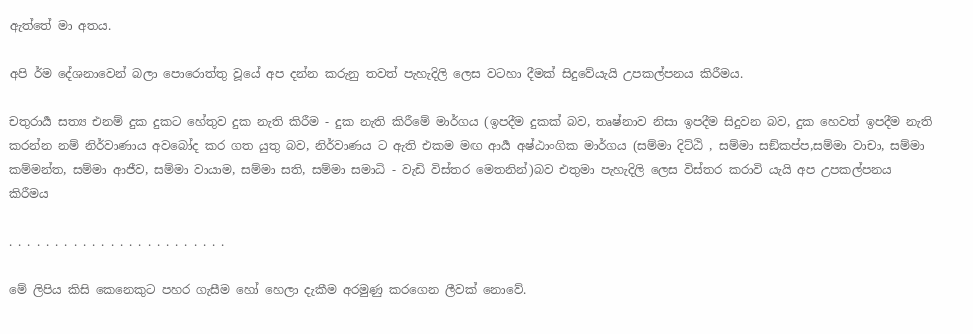ඇත්තේ මා අතය.

අපි ර්ම දේශනාවෙන් බලා පොරොත්තු වූයේ අප දන්න කරුනු තවත් පැහැදිලි ලෙස වටහා දීමක් සිදුවේයැයි උපකල්පනය කිරීමය.

චතුරාර්‍ය සත්‍ය එනම් දුක දුකට හේතුව දුක නැති කිරීම - දුක නැති කිරීමේ මාර්ගය (ඉපදීම දුකක් බව, තෘෂ්නාව නිසා ඉපදීම සිදුවන බව, දුක හෙවත් ඉපදීම නැති කරන්න නම් නිර්වාණාය අවබෝද කර ගත යුතු බව, නිර්වාණය ට ඇති එකම මඟ ආර්‍ය අෂ්ඨාංගික මාර්ගය (සම්මා දිට්ඨි , සම්මා සඞ්කප්ප,සම්මා වාචා, සම්මා කම්මන්ත, සම්මා ආජීව, සම්මා වායාම, සම්මා සති, සම්මා සමාධි - වැඩි විස්තර මෙතනින්)බව එතුමා පැහැදිලි ලෙස විස්තර කරාවි යැයි අප උපකල්පනය කිරීමය

. . . . . . . . . . . . . . . . . . . . . . . .

මේ ලිපිය කිසි කෙනෙකුට පහර ගැසීම හෝ හෙලා දැකීම අරමුණු කරගෙන ලීවක් නොවේ.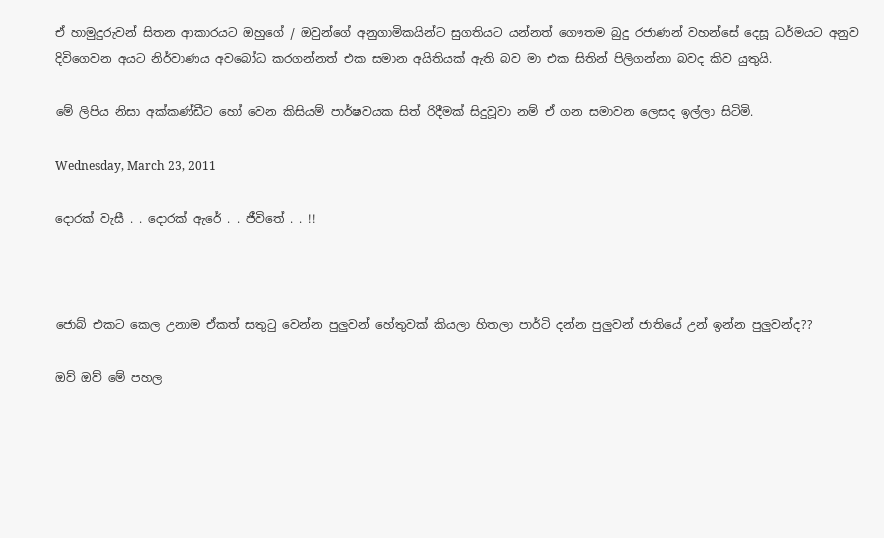ඒ හාමුදුරුවන් සිතන ආකාරයට ඔහුගේ / ඔවුන්ගේ අනුගාමිකයින්ට සුගතියට යන්නත් ගෞතම බුදු රජාණන් වහන්සේ දෙසූ ධර්මයට අනුව දිවිගෙවන අයට නිර්වාණය අවබෝධ කරගන්නත් එක සමාන අයිතියක් ඇති බව මා එක සිතින් පිලිගන්නා බවද කිව යුතුයි.

මේ ලිපිය නිසා අක්කණ්ඩීට හෝ වෙන කිසියම් පාර්ෂවයක සිත් රිදීමක් සිදුවූවා නම් ඒ ගන සමාවන ලෙසද ඉල්ලා සිටිමි.

Wednesday, March 23, 2011

දොරක් වැසී . . දොරක් ඇරේ . . ජීවිතේ . . !!



ජොබ් එකට කෙල උනාම ඒකත් සතුටු වෙන්න පුලුවන් හේතුවක් කියලා හිතලා පාර්ටි දන්න පුලුවන් ජාතියේ උන් ඉන්න පුලුවන්ද??

ඔව් ඔව් මේ පහල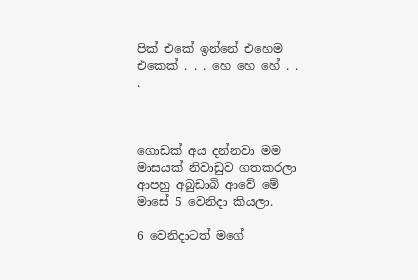පික් එකේ ඉන්නේ එහෙම එකෙක් . . . හෙ හෙ හේ . . .



ගොඩක් අය දන්නවා මම මාසයක් නිවාඩුව ගතකරලා ආපහු අබුඩාබි ආවේ මේ මාසේ 5 වෙනිදා කියලා.

6 වෙනිදාටත් මගේ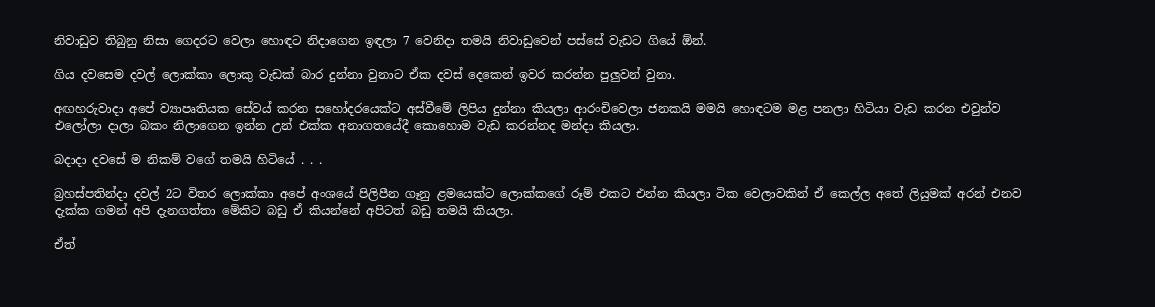නිවාඩුව තිබුනු නිසා ගෙදරට වෙලා හොඳට නිදාගෙන ඉඳලා 7 වෙනිදා තමයි නිවාඩුවෙන් පස්සේ වැඩට ගියේ ඕන්.

ගිය දවසෙම දවල් ලොක්කා ලොකු වැඩක් බාර දුන්නා වුනාට ඒක දවස් දෙකෙන් ඉවර කරන්න පුලුවන් වුනා.

අඟහරුවාදා අපේ ව්‍යාපෘතියක සේවය් කරන සහෝදරයෙක්ට අස්වීමේ ලිපිය දුන්නා කියලා ආරංචිවෙලා ජනකයි මමයි හොඳටම මළ පනලා හිටියා වැඩ කරන එවුන්ව එලෝලා දාලා බකං නිලාගෙන ඉන්න උන් එක්ක අනාගතයේදී කොහොම වැඩ කරන්නද මන්දා කියලා.

බදාදා දවසේ ම නිකම් වගේ තමයි හිටියේ . . .

බ්‍රහස්පතින්දා දවල් 2ට විතර ලොක්කා අපේ අංශයේ පිලිපීන ගෑනු ළමයෙක්ට ලොක්කගේ රූම් එකට එන්න කියලා ටික වෙලාවකින් ඒ කෙල්ල අතේ ලියුමක් අරන් එනව දැක්ක ගමන් අපි දැනගත්තා මේකිට බඩු ඒ කියන්නේ අපිටත් බඩු තමයි කියලා.

ඒත්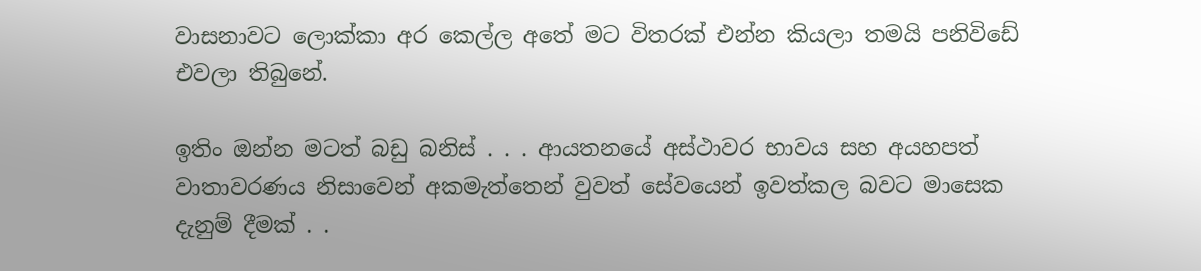වාසනාවට ලොක්කා අර කෙල්ල අතේ මට විතරක් එන්න කියලා තමයි පනිවිඩේ එවලා තිබුනේ.

ඉතිං ඔන්න මටත් බඩු බනිස් . . . ආයතනයේ අස්ථාවර භාවය සහ අයහපත් වාතාවරණය නිසාවෙන් අකමැත්තෙන් වුවත් සේවයෙන් ඉවත්කල බවට මාසෙක දැනුම් දීමක් . .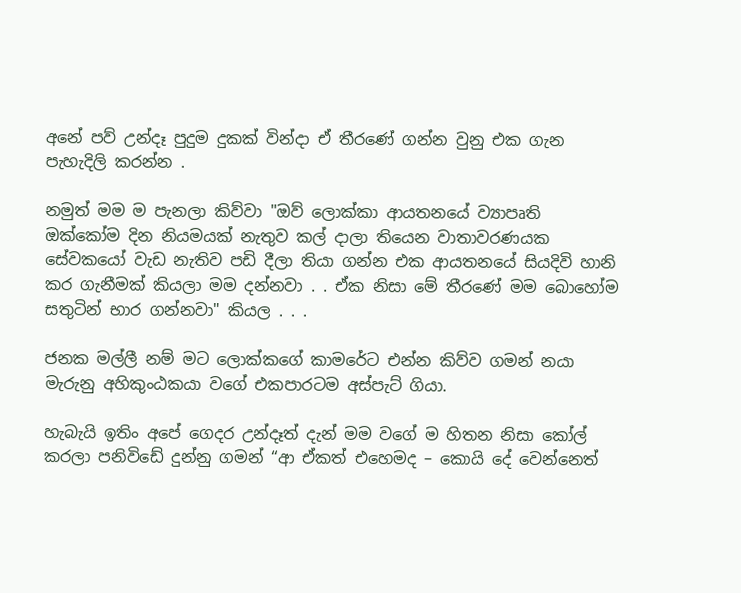අනේ පව් උන්දෑ පුදුම දුකක් වින්දා ඒ තීරණේ ගන්න වුනු එක ගැන පැහැදිලි කරන්න .

නමුත් මම ම පැනලා කිව්වා "ඔව් ලොක්කා ආයතනයේ ව්‍යාපෘති ඔක්කෝම දින නියමයක් නැතුව කල් දාලා තියෙන වාතාවරණයක සේවකයෝ වැඩ නැතිව පඩි දීලා තියා ගන්න එක ආයතනයේ සියදිවි හානි කර ගැනීමක් කියලා මම දන්නවා . . ඒක නිසා මේ තීරණේ මම බොහෝම සතුටින් භාර ගන්නවා" කියල . . .

ජනක මල්ලී නම් මට ලොක්කගේ කාමරේට එන්න කිව්ව ගමන් නයා මැරුනු අහිකුංඨකයා වගේ එකපාරටම අස්පැට් ගියා.

හැබැයි ඉතිං අපේ ගෙදර උන්දෑත් දැන් මම වගේ ම හිතන නිසා කෝල් කරලා පනිවිඩේ දුන්නු ගමන් “ආ ඒකත් එහෙමද – කොයි දේ වෙන්නෙත්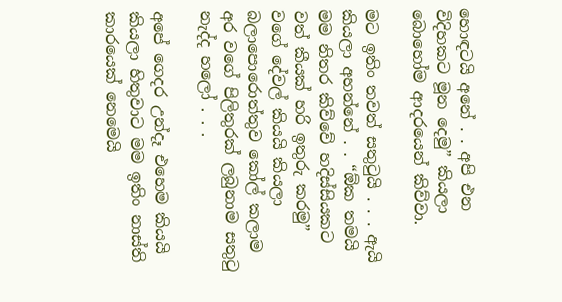හොඳටයි අනේ . . අපි එන විදිහකට මූන දෙමු” කියලා බොහෝම ආදරයෙන් කිව්වා.

මට ඉතිං තවත් සතුටුයි . . . ඇයි කියලා අහන්නේ . . “ඕක තමයි මම නිතර කිව්වේ හදිස්සියකට වත් කීයක් හරි ඉතුරු කරමු” වගේ දේවල් කියයි කියලා බලාපොරොත්තුව කෝල් කලාම අර වගේ පිලිතුරක් ලබුනාම සතුටු නැද්ද හලෝ . . .

අපේ ගෙදර උන්දෑ එහෙම කියයි කියලා හිතුවාට මම ඉතිං නාස්ති කාරයෙක් නෙමෙයි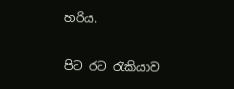හරිය.

පිට රට රැකියාව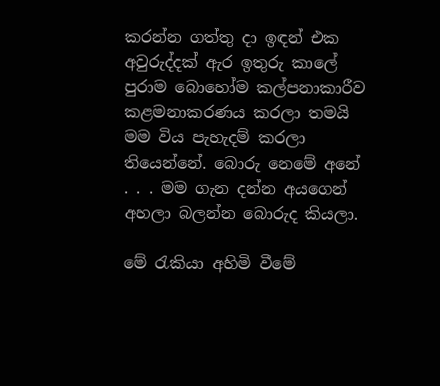කරන්න ගත්තු දා ඉඳන් එක අවුරුද්දක් ඇර ඉතුරු කාලේ පුරාම බොහෝම කල්පනාකාරීව කළමනාකරණය කරලා තමයි මම විය පැහැදම් කරලා තියෙන්නේ. බොරු නෙමේ අනේ . . . මම ගැන දන්න අයගෙන් අහලා බලන්න බොරුද කියලා.

මේ රැකියා අහිමි වීමේ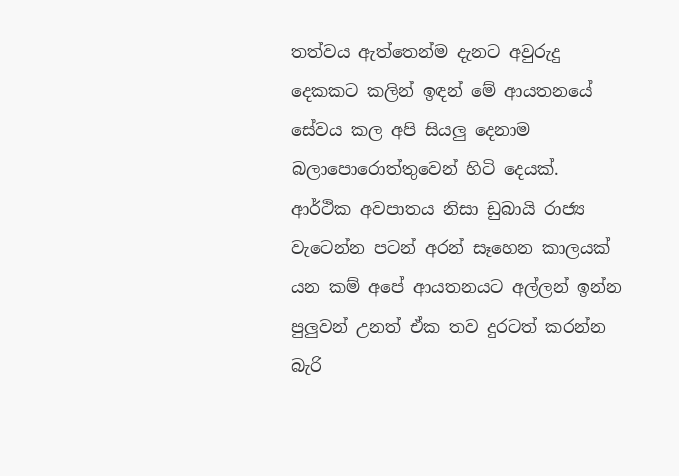තත්වය ඇත්තෙන්ම දැනට අවුරුදු දෙකකට කලින් ඉඳන් මේ ආයතනයේ සේවය කල අපි සියලු දෙනාම බලාපොරොත්තුවෙන් හිටි දෙයක්. ආර්ථික අවපාතය නිසා ඩුබායි රාජ්‍ය වැටෙන්න පටන් අරන් සෑහෙන කාලයක් යන කම් අපේ ආයතනයට අල්ලන් ඉන්න පුලුවන් උනත් ඒක තව දුරටත් කරන්න බැරි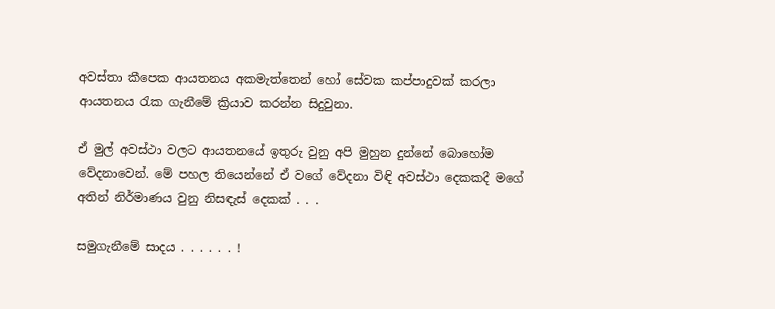අවස්තා කීපෙක ආයතනය අකමැත්තෙන් හෝ සේවක කප්පාදුවක් කරලා ආයතනය රැක ගැනීමේ ක්‍රියාව කරන්න සිදුවුනා.

ඒ මුල් අවස්ථා වලට ආයතනයේ ඉතුරු වුනු අපි මුහුන දුන්නේ බොහෝම වේදනාවෙන්. මේ පහල තියෙන්නේ ඒ වගේ වේදනා විඳි අවස්ථා දෙකකදී මගේ අතින් නිර්මාණය වුනු නිසඳැස් දෙකක් . . .

සමුගැනීමේ සාදය . . . . . . !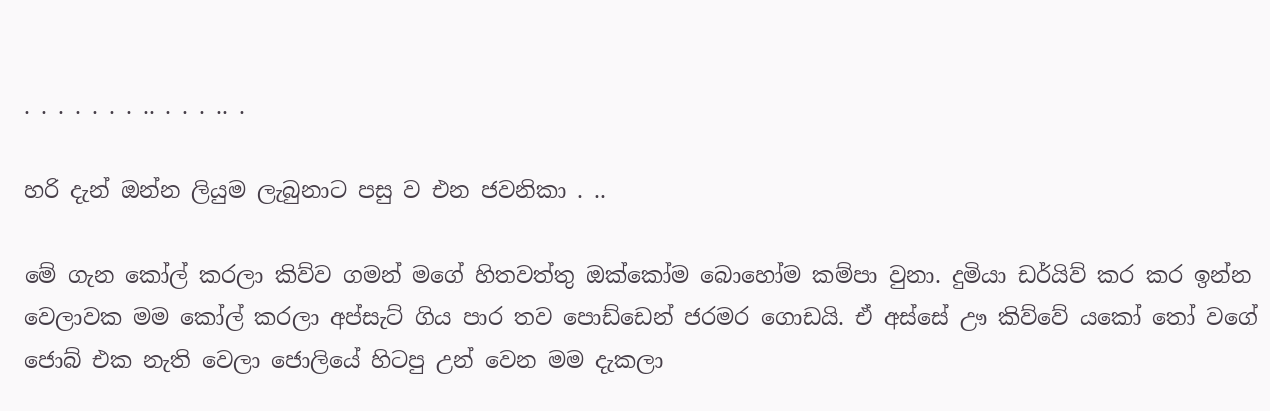. . . . . . . .. . . . .. .

හරි දැන් ඔන්න ලියුම ලැබුනාට පසු ව එන ජවනිකා . ..

මේ ගැන කෝල් කරලා කිව්ව ගමන් මගේ හිතවත්තු ඔක්කෝම බොහෝම කම්පා වුනා. දුමියා ඩර්යිව් කර කර ඉන්න වෙලාවක මම කෝල් කරලා අප්සැට් ගිය පාර තව පොඩ්ඩෙන් ජරමර ගොඩයි. ඒ අස්සේ ඌ කිව්වේ යකෝ තෝ වගේ ජොබ් එක නැති වෙලා ජොලියේ හිටපු උන් වෙන මම දැකලා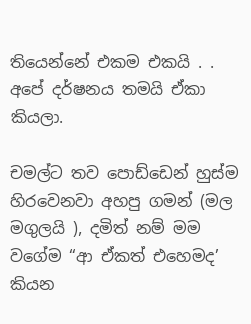තියෙන්නේ එකම එකයි . . අපේ දර්ෂනය තමයි ඒකා කියලා.

චමල්ට තව පොඩ්ඩෙන් හුස්ම හිරවෙනවා අහපු ගමන් (මල මගුලයි ), දමිත් නම් මම වගේම “ආ ඒකත් එහෙමද’ කියන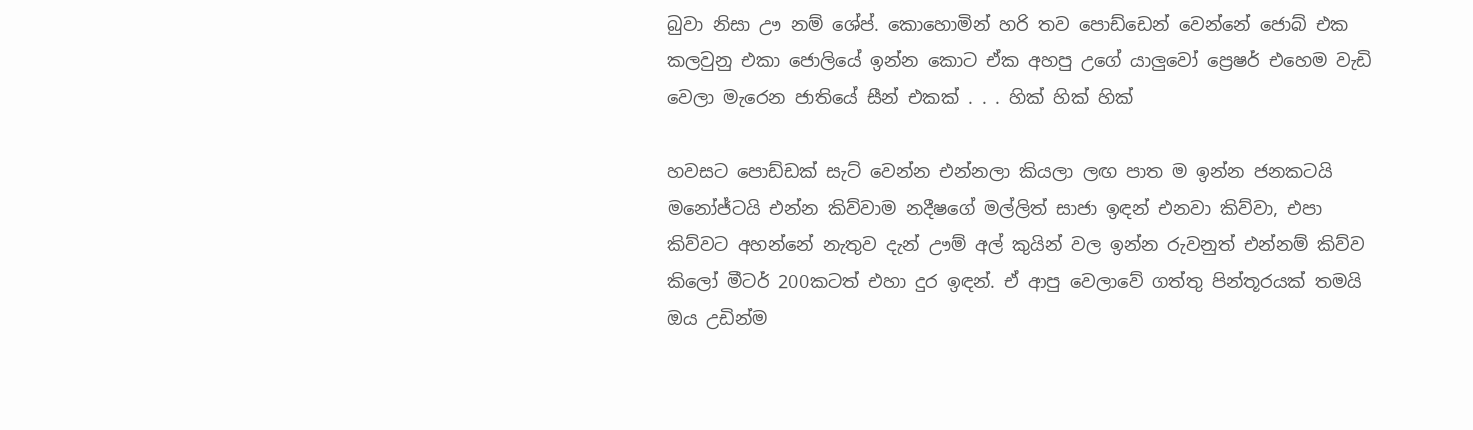බුවා නිසා ඌ නම් ශේප්. කොහොමින් හරි තව පොඩ්ඩෙන් වෙන්නේ ජොබ් එක කලවුනු එකා ජොලියේ ඉන්න කොට ඒක අහපු උගේ යාලුවෝ ප්‍රෙෂර් එහෙම වැඩි වෙලා මැරෙන ජාතියේ සීන් එකක් . . . හික් හික් හික්

හවසට පොඩ්ඩක් සැට් වෙන්න එන්නලා කියලා ලඟ පාත ම ඉන්න ජනකටයි මනෝජ්ටයි එන්න කිව්වාම නදීෂගේ මල්ලිත් සාජා ඉඳන් එනවා කිව්වා, එපා කිව්වට අහන්නේ නැතුව දැන් ඌම් අල් කුයින් වල ඉන්න රුවනුත් එන්නම් කිව්ව කිලෝ මීටර් 200කටත් එහා දුර ඉඳන්. ඒ ආපු වෙලාවේ ගත්තු පින්තූරයක් තමයි ඔය උඩින්ම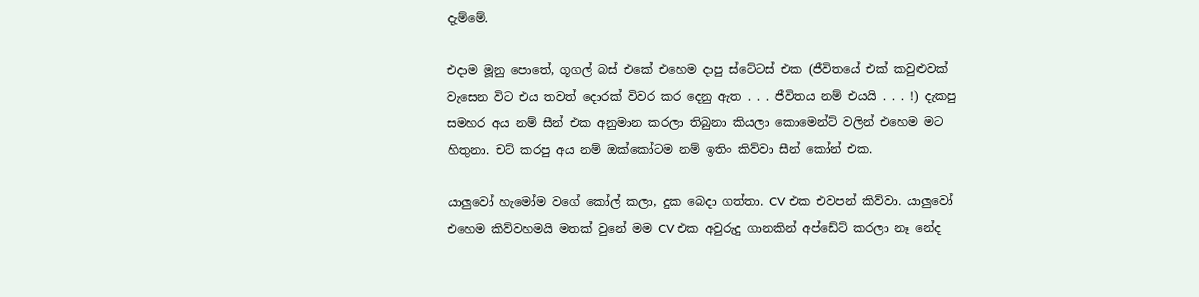දැම්මේ.

එදාම මූනු පොතේ, ගූගල් බස් එකේ එහෙම දාපු ස්ටේටස් එක (ජීවිතයේ එක් කවුළුවක් වැසෙන විට එය තවත් දොරක් විවර කර දෙනු ඇත . . . ජීවිතය නම් එයයි . . . !) දැකපු සමහර අය නම් සීන් එක අනුමාන කරලා තිබුනා කියලා කොමෙන්ට් වලින් එහෙම මට හිතුනා. චට් කරපු අය නම් ඔක්කෝටම නම් ඉතිං කිව්වා සීන් කෝන් එක.

යාලුවෝ හැමෝම වගේ කෝල් කලා, දුක බෙදා ගත්තා. CV එක එවපන් කිව්වා. යාලුවෝ එහෙම කිව්වහමයි මතක් වුනේ මම CV එක අවුරුදු ගානකින් අප්ඩේට් කරලා නෑ නේද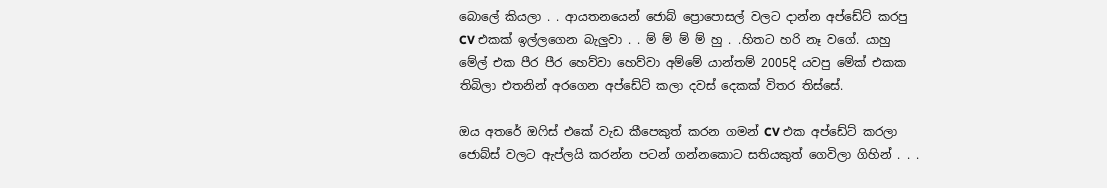බොලේ කියලා . . ආයතනයෙන් ජොබ් ප්‍රොපොසල් වලට දාන්න අප්ඩේට් කරපු CV එකක් ඉල්ලගෙන බැලුවා . . ම් ම් ම් ම් හු . .හිතට හරි නෑ වගේ. යාහු මේල් එක පීර පීර හෙව්වා හෙව්වා අම්මේ යාන්තම් 2005දි යවපු මේක් එකක තිබිලා එතනින් අරගෙන අප්ඩේට් කලා දවස් දෙකක් විතර තිස්සේ.

ඔය අතරේ ඔෆිස් එකේ වැඩ කීපෙකුත් කරන ගමන් CV එක අප්ඩේට් කරලා ජොබ්ස් වලට ඇප්ලයි කරන්න පටන් ගන්නකොට සතියකුත් ගෙවිලා ගිහින් . . .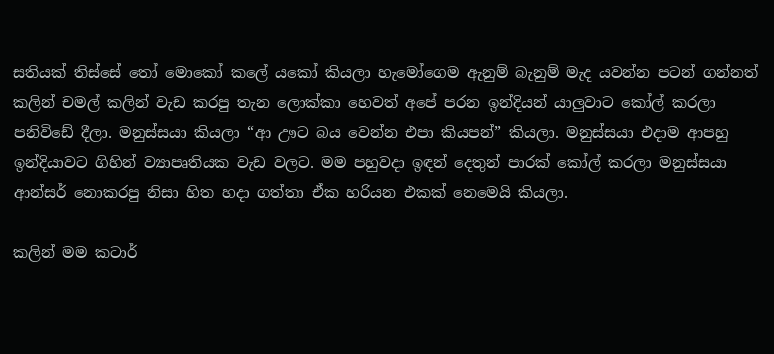සතියක් තිස්සේ තෝ මොකෝ කලේ යකෝ කියලා හැමෝගෙම ඇනුම් බැනුම් මැද යවන්න පටන් ගන්නත් කලින් චමල් කලින් වැඩ කරපු තැන ලොක්කා හෙවත් අපේ පරන ඉන්දියන් යාලුවාට කෝල් කරලා පනිවිඩේ දීලා. මනුස්සයා කියලා “ආ ඌට බය වෙන්න එපා කියපන්” කියලා. මනුස්සයා එදාම ආපහු ඉන්දියාවට ගිහින් ව්‍යාපෘතියක වැඩ වලට. මම පහුවදා ඉඳන් දෙතුන් පාරක් කෝල් කරලා මනුස්සයා ආන්සර් නොකරපු නිසා හිත හදා ගත්තා ඒක හරියන එකක් නෙමෙයි කියලා.

කලින් මම කටාර්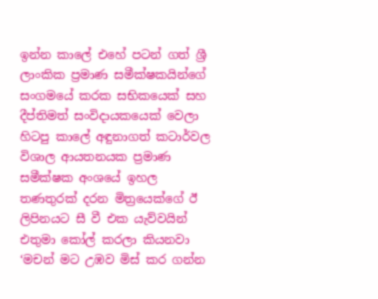ඉන්න කාලේ එහේ පටන් ගත් ශ්‍රී ලාංකික ප්‍රමාණ සමීක්ෂකයින්ගේ සංගමයේ කරක සභිකයෙක් සහ දීප්තිමත් සංවිදායකයෙක් වෙලා හිටපු කාලේ අඳුනාගත් කටාර්වල විශාල ආයතනයක ප්‍රමාණ සමීක්ෂක අංශයේ ඉහල තණතුරක් දරන මිත්‍රයෙක්ගේ ඊ ලිපිනයට සී වී එක යැව්වයින් එතුමා කෝල් කරලා කියනවා ‘මචන් මට උඹව මිස් කර ගන්න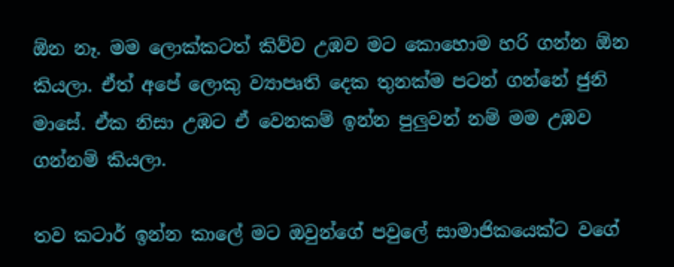ඕන නෑ. මම ලොක්කටත් කිව්ව උඹව මට කොහොම හරි ගන්න ඕන කියලා. ඒත් අපේ ලොකු ව්‍යාපෘති දෙක තුනක්ම පටන් ගන්නේ ජුනි මාසේ. ඒක නිසා උඹට ඒ වෙනකම් ඉන්න පුලුවන් නම් මම උඹව ගන්නම් කියලා.

තව කටාර් ඉන්න කාලේ මට ඔවුන්ගේ පවුලේ සාමාජිකයෙක්ට වගේ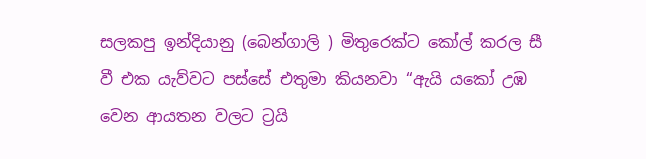සලකපු ඉන්දියානු (බෙන්ගාලි ) මිතුරෙක්ට කෝල් කරල සී වී එක යැව්වට පස්සේ එතුමා කියනවා “ඇයි යකෝ උඹ වෙන ආයතන වලට ට්‍රයි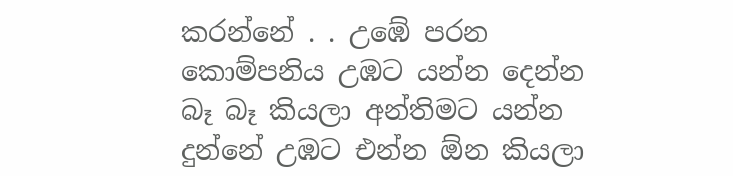කරන්නේ . . උඹේ පරන කොම්පනිය උඹට යන්න දෙන්න බෑ බෑ කියලා අන්තිමට යන්න දුන්නේ උඹට එන්න ඕන කියලා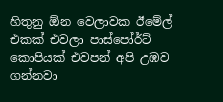හිතුනු ඕන වෙලාවක ඊමේල් එකක් එවලා පාස්පෝර්ට් කොපියක් එවපන් අපි උඹව ගන්නවා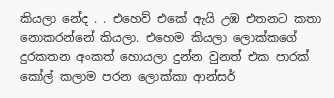කියලා නේද . . එහෙව් එකේ ඇයි උඹ එතනට කතා නොකරන්නේ කියලා. එහෙම කියලා ලොක්කගේ දුරකතන අංකත් හොයලා දුන්න වුනත් එක පාරක් කෝල් කලාම පරන ලොක්කා ආන්සර්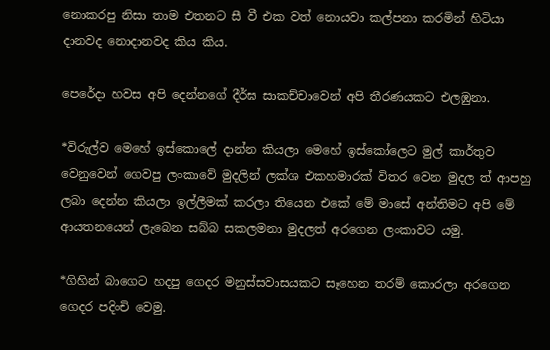නොකරපු නිසා තාම එතනට සී වී එක වත් නොයවා කල්පනා කරමින් හිටියා දානවද නොදානවද කිය කිය.

පෙරේදා හවස අපි දෙන්නගේ දීර්ඝ සාකච්චාවෙන් අපි තීරණයකට එලඹුනා.

*විරුල්ව මෙහේ ඉස්කොලේ දාන්න කියලා මෙහේ ඉස්කෝලෙට මුල් කාර්තුව වෙනුවෙන් ගෙවපු ලංකාවේ මුදලින් ලක්ශ එකහමාරක් විතර වෙන මුදල ත් ආපහු ලබා දෙන්න කියලා ඉල්ලීමක් කරලා තියෙන එකේ මේ මාසේ අන්තිමට අපි මේ ආයතනයෙන් ලැබෙන සබ්බ සකලමනා මුදලත් අරගෙන ලංකාවට යමු.

*ගිහින් බාගෙට හදපු ගෙදර මනුස්සවාසයකට සෑහෙන තරම් කොරලා අරගෙන ගෙදර පදිංචි වෙමු.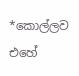*කොල්ලව එහේ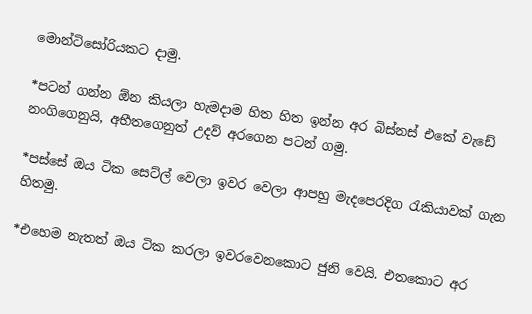මොන්ටිසෝරියකට දාමු.

*පටන් ගන්න ඕන කියලා හැමදාම හිත හිත ඉන්න අර බිස්නස් එකේ වැඩේ නංගිගෙනුයි, අභීතගෙනුත් උදව් අරගෙන පටන් ගමු.

*පස්සේ ඔය ටික සෙට්ල් වෙලා ඉවර වෙලා ආපහු මැදපෙරදිග රැකියාවක් ගැන හිතමු.

*එහෙම නැතත් ඔය ටික කරලා ඉවරවෙනකොට ජුනි වෙයි. එතකොට අර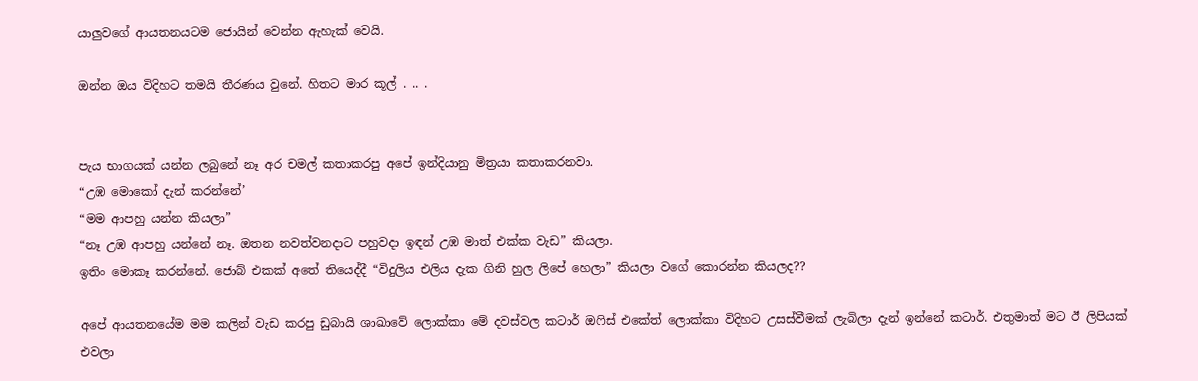යාලුවගේ ආයතනයටම ජොයින් වෙන්න ඇහැක් වෙයි.

ඔන්න ඔය විදිහට තමයි තීරණය වුනේ. හිතට මාර කූල් . .. .


පැය භාගයක් යන්න ලබුනේ නෑ අර චමල් කතාකරපු අපේ ඉන්දියානු මිත්‍රයා කතාකරනවා.
“උඹ මොකෝ දැන් කරන්නේ’
“මම ආපහු යන්න කියලා”
“නෑ උඹ ආපහු යන්නේ නෑ. ඔතන නවත්වනදාට පහුවදා ඉඳන් උඹ මාත් එක්ක වැඩ” කියලා.
ඉතිං මොකෑ කරන්නේ. ජොබ් එකක් අතේ තියෙද්දී “විදුලිය එලිය දැක ගිනි හුල ලිපේ හෙලා” කියලා වගේ කොරන්න කියලද??

අපේ ආයතනයේම මම කලින් වැඩ කරපු ඩුබායි ශාඛාවේ ලොක්කා මේ දවස්වල කටාර් ඔෆිස් එකේත් ලොක්කා විදිහට උසස්වීමක් ලැබිලා දැන් ඉන්නේ කටාර්. එතුමාත් මට ඊ ලිපියක් එවලා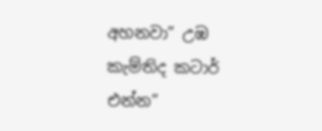අහනවා” උඹ කැම්තිද කටාර් එන්න”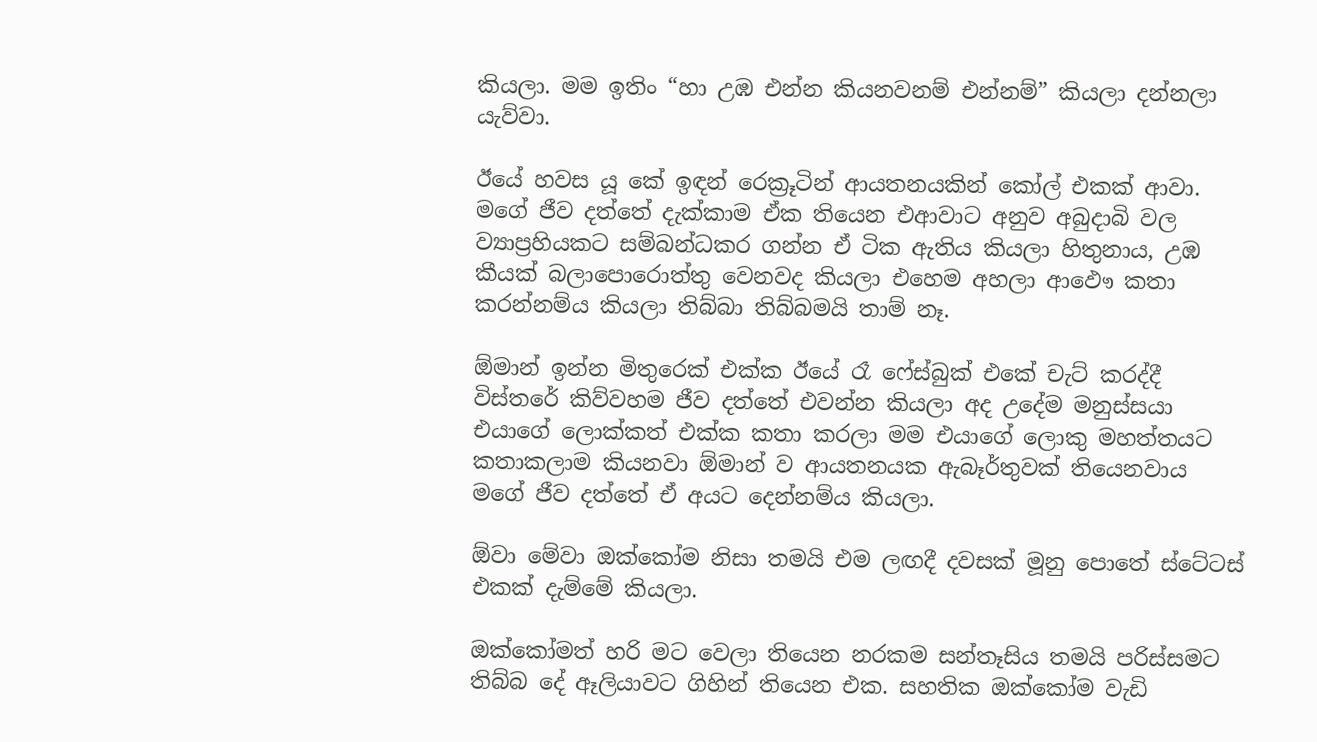කියලා. මම ඉතිං “හා උඹ එන්න කියනවනම් එන්නම්” කියලා දන්නලා යැව්වා.

ඊයේ හවස යූ කේ ඉඳන් රෙක්‍රූටින් ආයතනයකින් කෝල් එකක් ආවා. මගේ ජීව දත්තේ දැක්කාම ඒක තියෙන එආවාට අනුව අබුදාබි වල ව්‍යාප්‍රහියකට සම්බන්ධකර ගන්න ඒ ටික ඇතිය කියලා හිතුනාය, උඹ කීයක් බලාපොරොත්තු වෙනවද කියලා එහෙම අහලා ආඵෞ කතා කරන්නම්ය කියලා තිබ්බා තිබ්බමයි තාම් නෑ.

ඕමාන් ඉන්න මිතුරෙක් එක්ක ඊයේ රෑ ෆේස්බුක් එකේ චැට් කරද්දී විස්තරේ කිව්වහම ජීව දත්තේ එවන්න කියලා අද උදේම මනුස්සයා එයාගේ ලොක්කත් එක්ක කතා කරලා මම එයාගේ ලොකු මහත්තයට කතාකලාම කියනවා ඕමාන් ව ආයතනයක ඇබෑර්තුවක් තියෙනවාය මගේ ජීව දත්තේ ඒ අයට දෙන්නම්ය කියලා.

ඕවා මේවා ඔක්කෝම නිසා තමයි එම ලඟදී දවසක් මූනු පොතේ ස්ටේටස් එකක් දැම්මේ කියලා.

ඔක්කෝමත් හරි මට වෙලා තියෙන නරකම සන්තෑසිය තමයි පරිස්සමට තිබ්බ දේ ඈලියාවට ගිහින් තියෙන එක. සහතික ඔක්කෝම වැඩි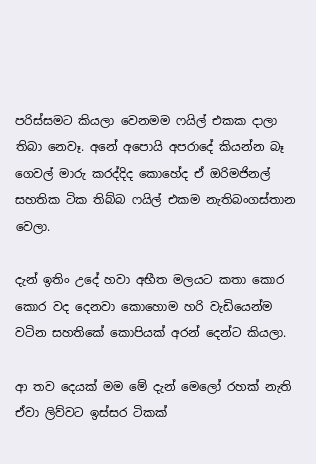පරිස්සමට කියලා වෙනමම ෆයිල් එකක දාලා තිබා නෙවෑ. අනේ අපොයි අපරාදේ කියන්න බෑ ගෙවල් මාරු කරද්දිද කොහේද ඒ ඔරිමජිනල් සහතික ටික තිබ්බ ෆයිල් එකම නැතිබංගස්තාන වෙලා.

දැන් ඉතිං උදේ හවා අභීත මලයට කතා කොර කොර වද දෙනවා කොහොම හරි වැඩියෙන්ම වටින සහතිකේ කොපියක් අරන් දෙන්ට කියලා.

ආ තව දෙයක් මම මේ දැන් මෙලෝ රහක් නැති ඒවා ලිව්වට ඉස්සර ටිකක්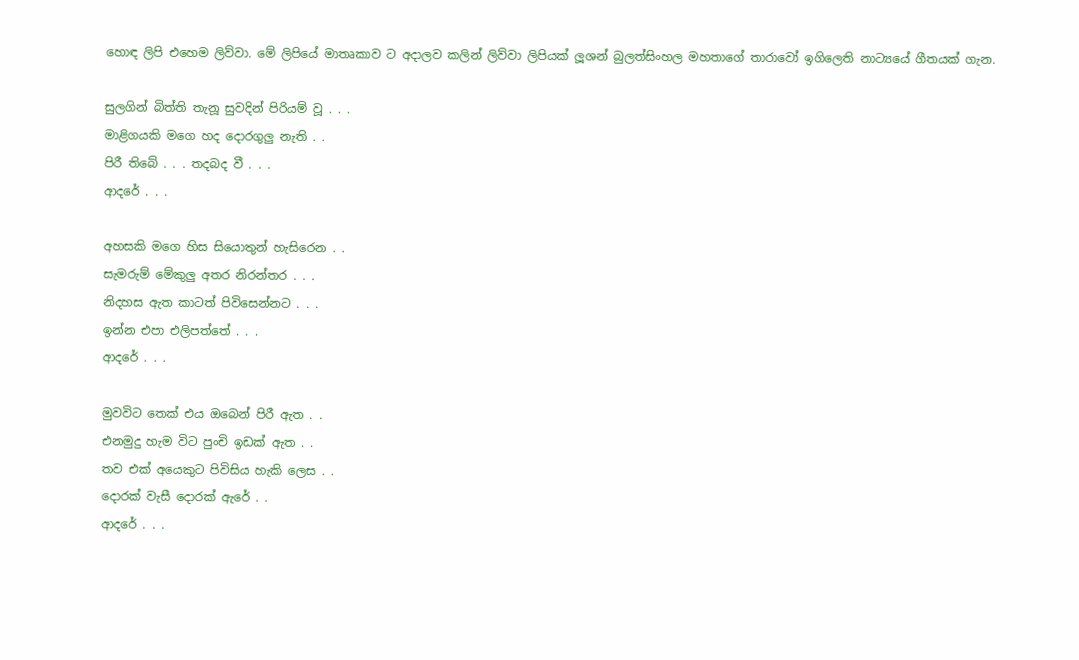හොඳ ලිපි එහෙම ලිව්වා. මේ ලිපියේ මාතෘකාව ට අදාලව කලින් ලිව්වා ලිපියක් ලූශන් බුලත්සිංහල මහතාගේ තාරාවෝ ඉගිලෙති නාට්‍යයේ ගීතයක් ගැන.

සුලගින් බිත්ති තැනූ සුවදින් පිරියම් වූ . . .
මාළිගයකි මගෙ හද දොරගුලු නැති . .
පිරී තිබේ . . . තදබද වී . . .
ආදරේ . . .

අහසකි මගෙ හිස සියොතුන් හැසිරෙන . .
සැමරුම් මේකුලු අතර නිරන්තර . . .
නිදහස ඇත කාටත් පිවිසෙන්නට . . .
ඉන්න එපා එලිපත්තේ . . .
ආදරේ . . .

මුවවිට තෙක් එය ඔබෙන් පිරී ඇත . .
එනමුදු හැම විට පුංචි ඉඩක් ඇත . .
තව එක් අයෙකුට පිවිසිය හැකි ලෙස . .
දොරක් වැසී දොරක් ඇරේ . .
ආදරේ . . .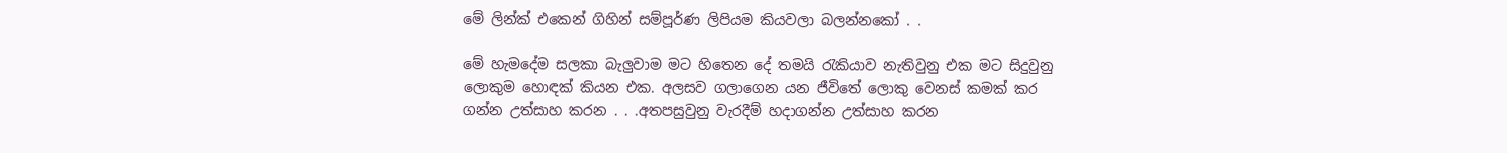මේ ලින්ක් එකෙන් ගිහින් සම්පූර්ණ ලිපියම කියවලා බලන්නකෝ . .

මේ හැමදේම සලකා බැලුවාම මට හිතෙන දේ තමයි රැකියාව නැතිවුනු එක මට සිදුවුනු ලොකුම හොඳක් කියන එක. අලසව ගලාගෙන යන ජීවිතේ ලොකු වෙනස් කමක් කර ගන්න උත්සාහ කරන . . .අතපසුවුනු වැරදීම් හදාගන්න උත්සාහ කරන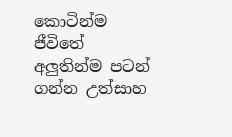කොටින්ම ජීවිතේ අලුතින්ම පටන් ගන්න උත්සාහ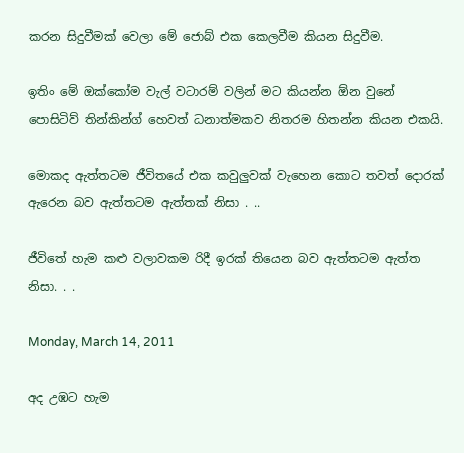කරන සිදුවීමක් වෙලා මේ ජොබ් එක කෙලවීම කියන සිදුවීම.

ඉතිං මේ ඔක්කෝම වැල් වටාරම් වලින් මට කියන්න ඕන වුනේ පොසිටිව් තින්කින්ග් හෙවත් ධනාත්මකව නිතරම හිතන්න කියන එකයි.

මොකද ඇත්තටම ජීවිතයේ එක කවුලුවක් වැහෙන කොට තවත් දොරක් ඇරෙන බව ඇත්තටම ඇත්තක් නිසා . ..

ජීවිතේ හැම කළු වලාවකම රිදී ඉරක් තියෙන බව ඇත්තටම ඇත්ත නිසා. . .

Monday, March 14, 2011

අද උඹට හැම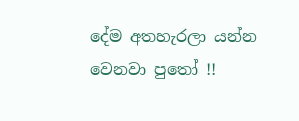දේම අතහැරලා යන්න වෙනවා පුතෝ !!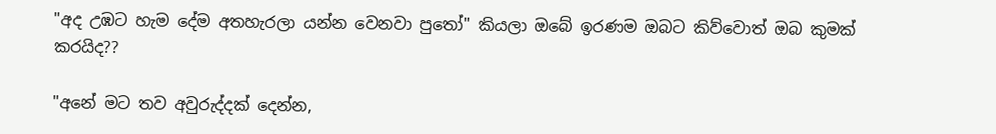"අද උඹට හැම දේම අතහැරලා යන්න වෙනවා පුතෝ" කියලා ඔබේ ඉරණම ඔබට කිව්වොත් ඔබ කුමක් කරයිද??

"අනේ මට තව අවුරුද්දක් දෙන්න,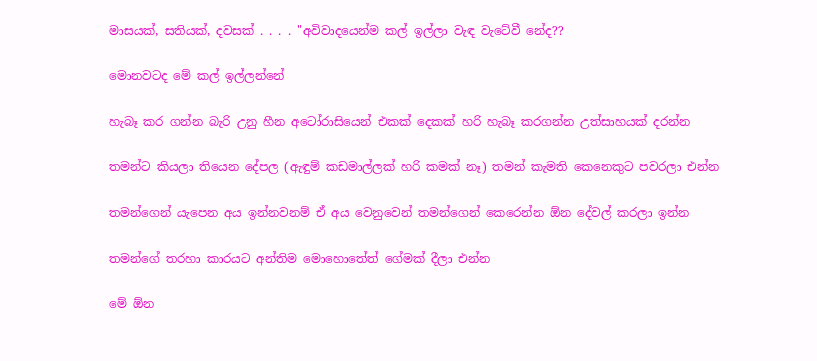මාසයක්, සතියක්, දවසක් . . . . "අවිවාදයෙන්ම කල් ඉල්ලා වැඳ වැටේවී නේද??

මොනවටද මේ කල් ඉල්ලන්නේ

හැබෑ කර ගන්න බැරි උනු හීන අටෝරාසියෙන් එකක් දෙකක් හරි හැබෑ කරගන්න උත්සාහයක් දරන්න

තමන්ට කියලා තියෙන දේපල (ඇඳුම් කඩමාල්ලක් හරි කමක් නෑ) තමන් කැමති කෙනෙකුට පවරලා එන්න

තමන්ගෙන් යැපෙන අය ඉන්නවනම් ඒ අය වෙනුවෙන් තමන්ගෙන් කෙරෙන්න ඕන දේවල් කරලා ඉන්න

තමන්ගේ තරහා කාරයට අන්තිම මොහොතේත් ගේමක් දීලා එන්න

මේ ඕන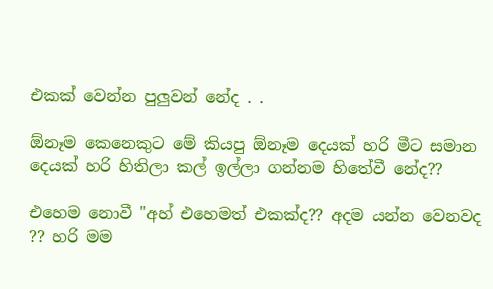එකක් වෙන්න පුලුවන් නේද . .

ඕනෑම කෙනෙකුට මේ කියපු ඕනෑම දෙයක් හරි මීට සමාන දෙයක් හරි හිතිලා කල් ඉල්ලා ගන්නම හිතේවී නේද??

එහෙම නොවී "අහ් එහෙමත් එකක්ද?? අදම යන්න වෙනවද ?? හරි මම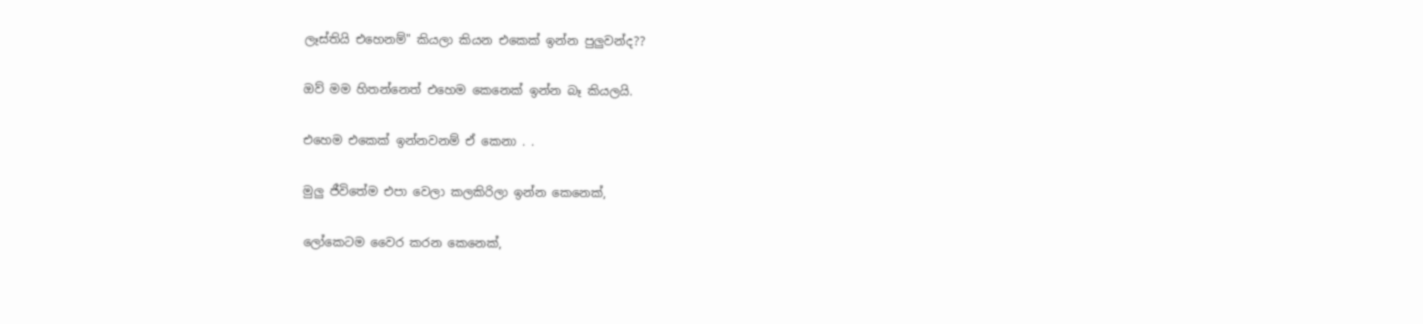ලෑස්තියි එහෙනම්" කියලා කියන එකෙක් ඉන්න පුලුවන්ද??

ඔව් මම හිතන්නෙත් එහෙම කෙනෙක් ඉන්න බෑ කියලයි.

එහෙම එකෙක් ඉන්නවනම් ඒ කෙනා . .

මුලු ජීවිතේම එපා වෙලා කලකිරිලා ඉන්න කෙනෙක්,

ලෝකෙටම වෛර කරන කෙනෙක්,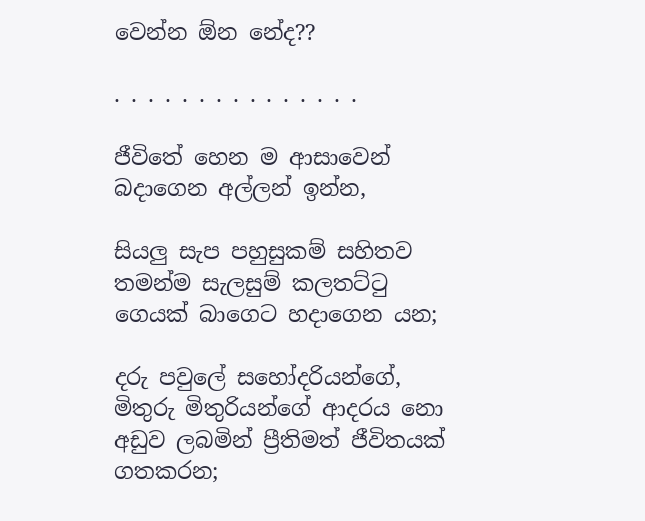වෙන්න ඕන නේද??

. . . . . . . . . . . . . . .

ජීවිතේ හෙන ම ආසාවෙන් බදාගෙන අල්ලන් ඉන්න,

සියලු සැප පහුසුකම් සහිතව තමන්ම සැලසුම් කලතට්ටු ගෙයක් බාගෙට හදාගෙන යන;

දරු පවුලේ සහෝදරියන්ගේ, මිතුරු මිතුරියන්ගේ ආදරය නො අඩුව ලබමින් ප්‍රීතිමත් ජීවිතයක් ගතකරන;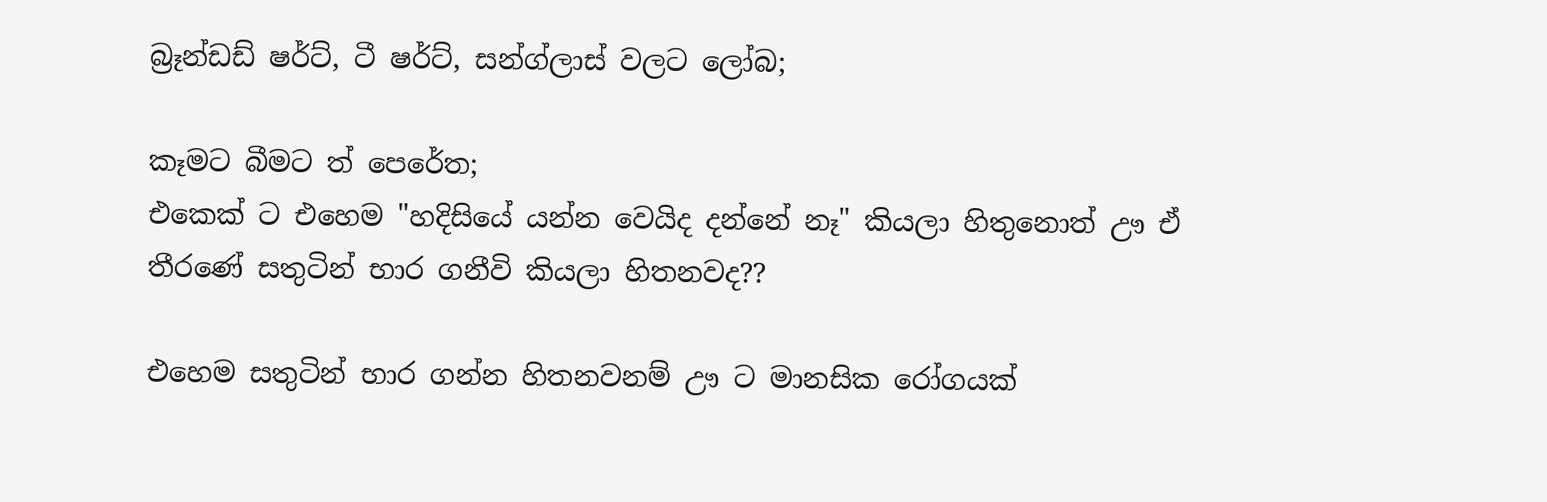බ්‍රෑන්ඩඩ් ෂර්ට්, ටී ෂර්ට්, සන්ග්ලාස් වලට ලෝබ;

කෑමට බීමට ත් පෙරේත;
එකෙක් ට එහෙම "හදිසියේ යන්න වෙයිද දන්නේ නෑ" කියලා හිතුනොත් ඌ ඒ තීරණේ සතුටින් භාර ගනීවි කියලා හිතනවද??

එහෙම සතුටින් භාර ගන්න හිතනවනම් ඌ ට මානසික රෝගයක්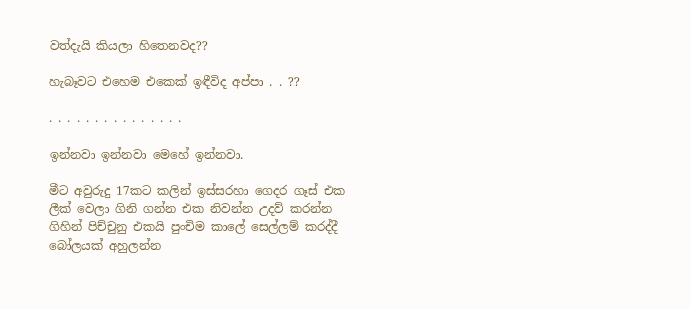වත්දැයි කියලා හිතෙනවද??

හැබෑවට එහෙම එකෙක් ඉඳීවිද අප්පා . . ??

. . . . . . . . . . . . . . .

ඉන්නවා ඉන්නවා මෙහේ ඉන්නවා.

මීට අවුරුදු 17කට කලින් ඉස්සරහා ගෙදර ගෑස් එක ලීක් වෙලා ගිනි ගන්න එක නිවන්න උදව් කරන්න ගිහින් පිච්චුනු එකයි පුංචිම කාලේ සෙල්ලම් කරද්දී බෝලයක් අහුලන්න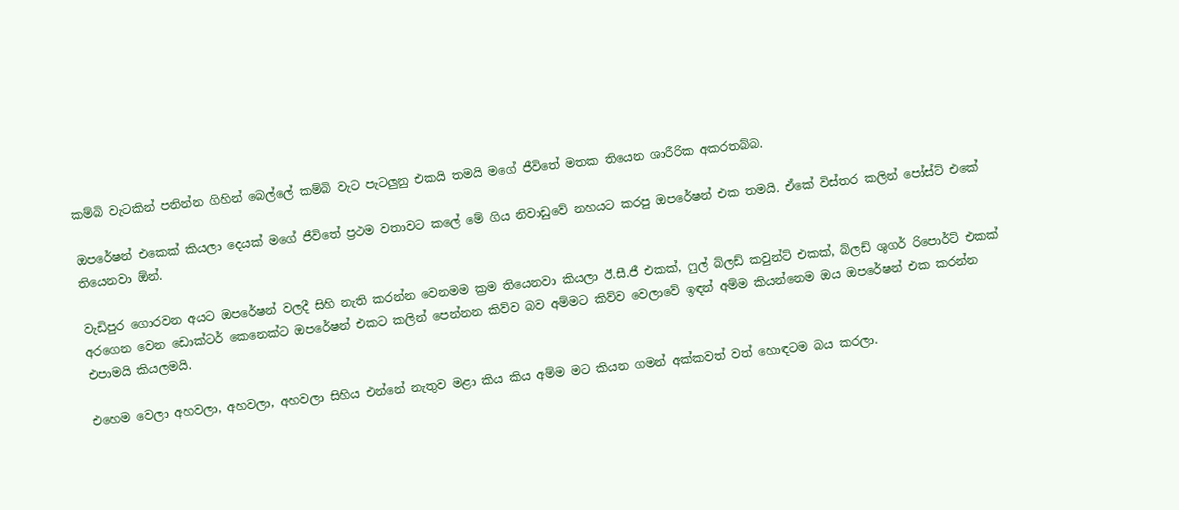කම්බි වැටකින් පනින්න ගිහින් බෙල්ලේ කම්බි වැට පැටලුනු එකයි තමයි මගේ ජීවිතේ මතක තියෙන ශාරීරික අකරතබ්බ.

ඔපරේෂන් එකෙක් කියලා දෙයක් මගේ ජීවිතේ ප්‍රථම වතාවට කලේ මේ ගිය නිවාඩුවේ නහයට කරපු ඔපරේෂන් එක තමයි. ඒකේ විස්තර කලින් පෝස්ට් එකේ තියෙනවා ඕන්.

වැඩිපුර ගොරවන අයට ඔපරේෂන් වලදී සිහි නැති කරන්න වෙනමම ක්‍රම තියෙනවා කියලා ඊ.සී.ජී එකක්, ෆුල් බ්ලඩ් කවුන්ට් එකක්, බ්ලඩ් ශුගර් රිපොර්ට් එකක් අරගෙන වෙන ඩොක්ටර් කෙනෙක්ට ඔපරේෂන් එකට කලින් පෙන්නන කිව්ව බව අම්මට කිව්ව වෙලාවේ ඉඳන් අම්ම කියන්නෙම ඔය ඔපරේෂන් එක කරන්න එපාමයි කියලමයි.

එහෙම වෙලා අහවලා, අහවලා, අහවලා සිහිය එන්නේ නැතුව මළා කිය කිය අම්ම මට කියන ගමන් අක්කවත් වත් හොඳටම බය කරලා.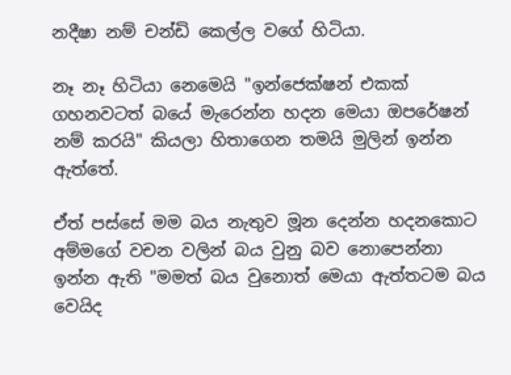නදීෂා නම් චන්ඩි කෙල්ල වගේ හිටියා.

නෑ නෑ හිටියා නෙමෙයි "ඉන්ජෙක්ෂන් එකක් ගහනවටත් බයේ මැරෙන්න හදන මෙයා ඔපරේෂන් නම් කරයි" කියලා හිතාගෙන තමයි මුලින් ඉන්න ඇත්තේ.

ඒත් පස්සේ මම බය නැතුව මූන දෙන්න හදනකොට අම්මගේ වචන වලින් බය වුනු බව නොපෙන්නා ඉන්න ඇති "මමත් බය වුනොත් මෙයා ඇත්තටම බය වෙයිද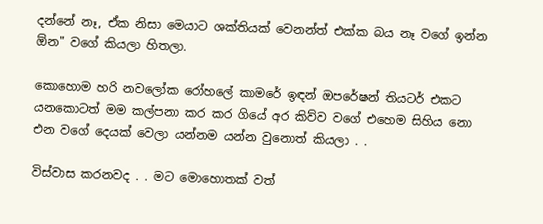දන්නේ නෑ, ඒක නිසා මෙයාට ශක්තියක් වෙනන්ත් එක්ක බය නෑ වගේ ඉන්න ඕන" වගේ කියලා හිතලා.

කොහොම හරි නවලෝක රෝහලේ කාමරේ ඉඳන් ඔපරේෂන් තියටර් එකට යනකොටත් මම කල්පනා කර කර ගියේ අර කිව්ව වගේ එහෙම සිහිය නො එන වගේ දෙයක් වෙලා යන්නම යන්න වුනොත් කියලා . .

විස්වාස කරනවද . . මට මොහොතක් වත්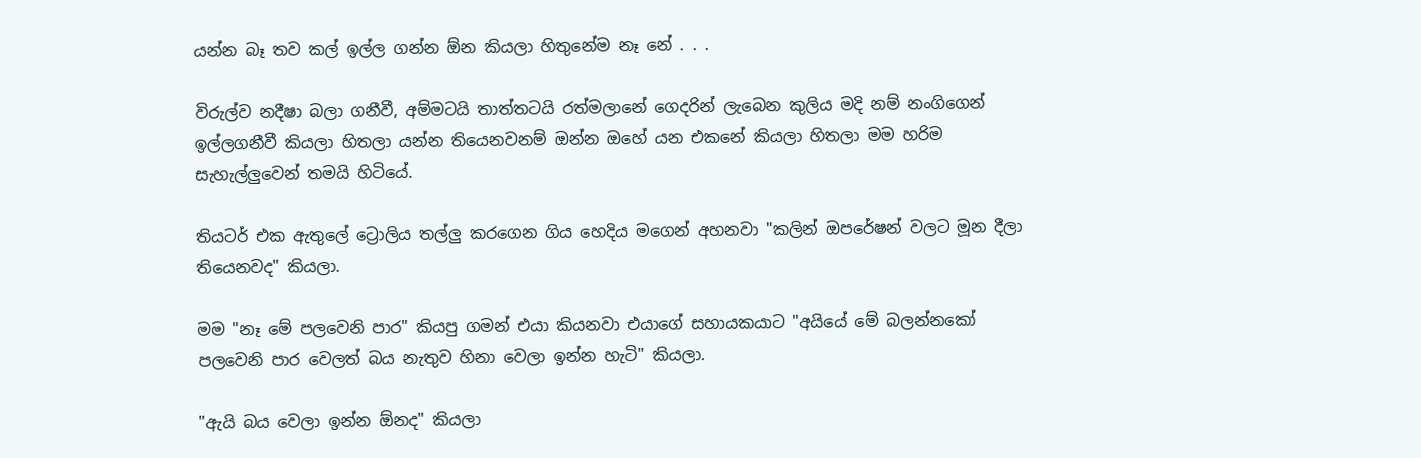යන්න බෑ තව කල් ඉල්ල ගන්න ඕන කියලා හිතුනේම නෑ නේ . . .

විරුල්ව නදීෂා බලා ගනීවී, අම්මටයි තාත්තටයි රත්මලානේ ගෙදරින් ලැබෙන කුලිය මදි නම් නංගිගෙන් ඉල්ලගනීවී කියලා හිතලා යන්න තියෙනවනම් ඔන්න ඔහේ යන එකනේ කියලා හිතලා මම හරිම සැහැල්ලුවෙන් තමයි හිටියේ.

තියටර් එක ඇතුලේ ට්‍රොලිය තල්ලු කරගෙන ගිය හෙදිය මගෙන් අහනවා "කලින් ඔපරේෂන් වලට මූන දීලා තියෙනවද" කියලා.

මම "නෑ මේ පලවෙනි පාර" කියපු ගමන් එයා කියනවා එයාගේ සහායකයාට "අයියේ මේ බලන්නකෝ පලවෙනි පාර වෙලත් බය නැතුව හිනා වෙලා ඉන්න හැටි" කියලා.

"ඇයි බය වෙලා ඉන්න ඕනද" කියලා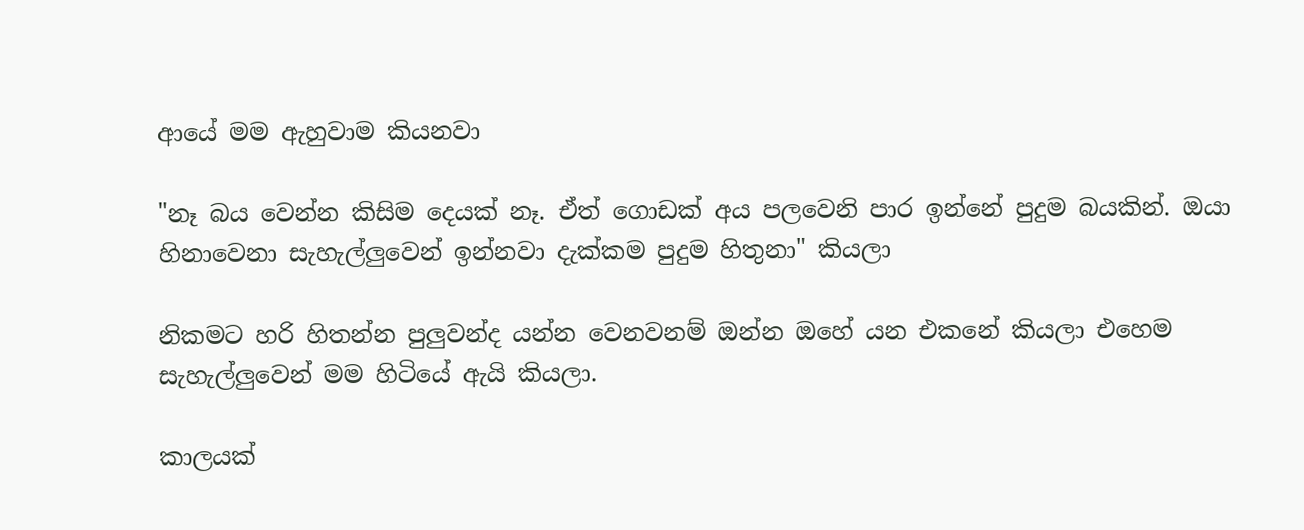ආයේ මම ඇහුවාම කියනවා

"නෑ බය වෙන්න කිසිම දෙයක් නෑ. ඒත් ගොඩක් අය පලවෙනි පාර ඉන්නේ පුදුම බයකින්. ඔයා හිනාවෙනා සැහැල්ලුවෙන් ඉන්නවා දැක්කම පුදුම හිතුනා" කියලා

නිකමට හරි හිතන්න පුලුවන්ද යන්න වෙනවනම් ඔන්න ඔහේ යන එකනේ කියලා එහෙම සැහැල්ලුවෙන් මම හිටියේ ඇයි කියලා.

කාලයක්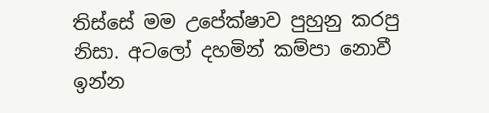තිස්සේ මම උපේක්ෂාව පුහුනු කරපු නිසා. අටලෝ දහමින් කම්පා නොවී ඉන්න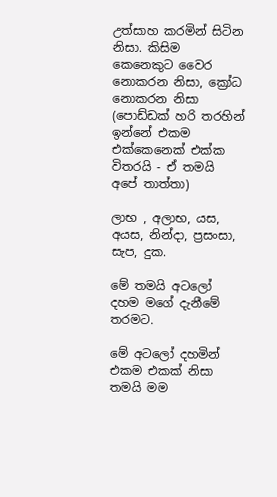උත්සාහ කරමින් සිටින නිසා. කිසිම කෙනෙකුට වෛර නොකරන නිසා, ක්‍රෝධ නොකරන නිසා (පොඩ්ඩක් හරි තරහින් ඉන්නේ එකම එක්කෙනෙක් එක්ක විතරයි - ඒ තමයි අපේ තාත්තා)

ලාභ , අලාභ, යස, අයස, නින්දා, ප්‍රසංසා, සැප, දුක.

මේ තමයි අටලෝ දහම මගේ දැනීමේ තරමට.

මේ අටලෝ දහමින් එකම එකක් නිසා තමයි මම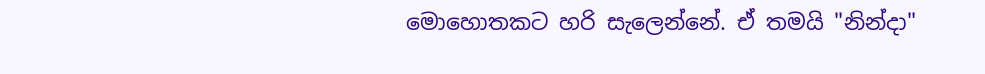මොහොතකට හරි සැලෙන්නේ. ඒ තමයි "නින්දා"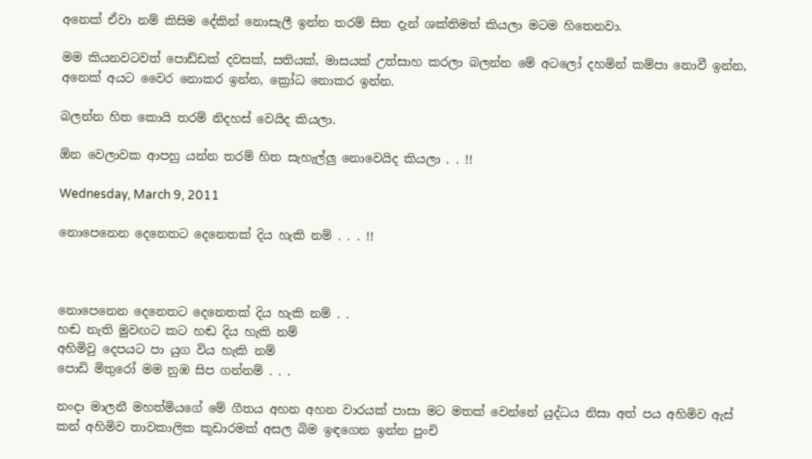අනෙක් ඒවා නම් කිසිම දේකින් නොසැලී ඉන්න තරම් සිත දැන් ශක්තිමත් කියලා මටම හිතෙනවා.

මම කියනවටවත් පොඩ්ඩක් දවසක්, සතියක්, මාසයක් උත්සාහ කරලා බලන්න මේ අටලෝ දහමින් කම්පා නොවී ඉන්න, අනෙක් අයට වෛර නොකර ඉන්න, ක්‍රෝධ නොකර ඉන්න.

බලන්න හිත කොයි තරම් නිදහස් වෙයිද කියලා.

ඕන වෙලාවක ආපහු යන්න තරම් හිත සැහැල්ලු නොවෙයිද කියලා . . !!

Wednesday, March 9, 2011

නොපෙනෙන දෙනෙතට දෙනෙතක් දිය හැකි නම් . . . !!



නොපෙනෙන දෙනෙතට දෙනෙතක් දිය හැකි නම් . .
හඬ නැති මුවඟට කට හඬ දිය හැකි නම්
අහිමිවු දෙපයට පා යුග විය හැකි නම්
පොඩි මිතුරෝ මම නුඹ සිප ගන්නම් . . .

නංදා මාලනී මහත්මියගේ මේ ගීතය අහන අහන වාරයක් පාසා මට මතක් වෙන්නේ යුද්ධය නිසා අත් පය අහිමිව ඇස් කන් අහිමිව තාවකාලික කූඩාරමක් අසල බිම ඉඳගෙන ඉන්න පුංචි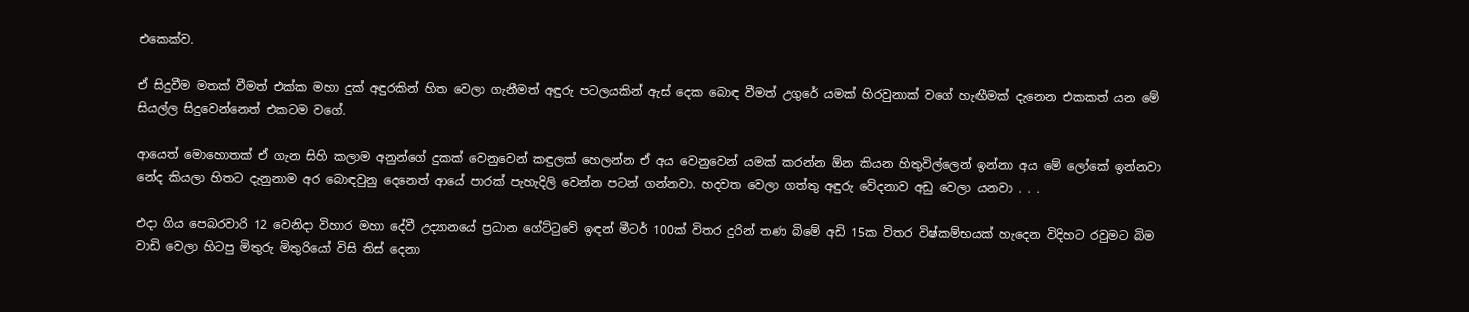එකෙක්ව.

ඒ සිදුවීම මතක් වීමත් එක්ක මහා දුක් අඳුරකින් හිත වෙලා ගැනීමත් අඳුරු පටලයකින් ඇස් දෙක බොඳ වීමත් උගුරේ යමක් හිරවුනාක් වගේ හැඟීමක් දැනෙන එකකත් යන මේ සියල්ල සිදුවෙන්නෙත් එකටම වගේ.

ආයෙත් මොහොතක් ඒ ගැන සිහි කලාම අනුන්ගේ දුකක් වෙනුවෙන් කඳුලක් හෙලන්න ඒ අය වෙනුවෙන් යමක් කරන්න ඕන කියන හිතුවිල්ලෙන් ඉන්නා අය මේ ලෝකේ ඉන්නවා නේද කියලා හිතට දැනුනාම අර බොඳවුනු දෙනෙත් ආයේ පාරක් පැහැදිලි වෙන්න පටන් ගන්නවා. හදවත වෙලා ගත්තු අඳුරු වේදනාව අඩු වෙලා යනවා . . .

එදා ගිය පෙබරවාරි 12 වෙනිදා විහාර මහා දේවී උද්‍යානයේ ප්‍රධාන ගේට්ටුවේ ඉඳන් මීටර් 100ක් විතර දුරින් තණ බිමේ අඩි 15ක විතර විෂ්කම්භයක් හැදෙන විදිහට රවුමට බිම වාඩි වෙලා හිටපු මිතුරු මිතුරියෝ විසි තිස් දෙනා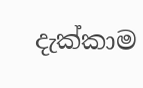දැක්කාම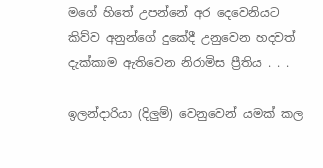මගේ හිතේ උපන්නේ අර දෙවෙනියට කිව්ව අනුන්ගේ දුකේදී උනුවෙන හදවත් දැක්කාම ඇතිවෙන නිරාමිස ප්‍රීතිය . . .

ඉලන්දාරියා (දිලුම්) වෙනුවෙන් යමක් කල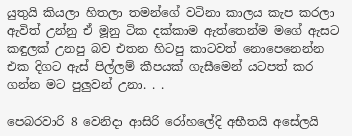යුතුයි කියලා හිතලා තමන්ගේ වටිනා කාලය කැප කරලා ඇවිත් උන්නු ඒ මූනු ටික දක්කාම ඇත්තෙන්ම මගේ ඇසට කඳුලක් උනපු බව එතන හිටපු කාටවත් නොපෙනෙන්න එක දිගට ඇස් පිල්ලම් කීපයක් ගැසීමෙන් යටපත් කර ගන්න මට පුලුවන් උනා. . .

පෙබරවාරි 8 වෙනිදා ආසිරි රෝහලේදි අභීතයි අසේලයි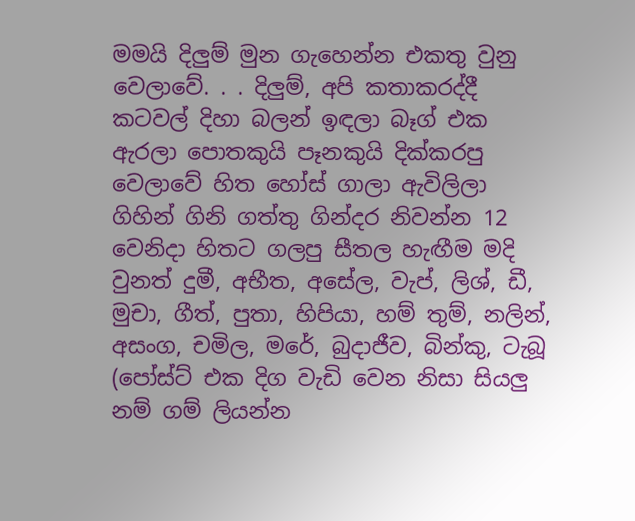මමයි දිලුම් මුන ගැහෙන්න එකතු වුනු වෙලාවේ. . . දිලුම්, අපි කතාකරද්දී කටවල් දිහා බලන් ඉඳලා බෑග් එක ඇරලා පොතකුයි පෑනකුයි දික්කරපු වෙලාවේ හිත හෝස් ගාලා ඇවිලිලා ගිහින් ගිනි ගත්තු ගින්දර නිවන්න 12 වෙනිදා හිතට ගලපු සීතල හැඟීම මදි වුනත් දුමී, අභීත, අසේල, වැප්, ලිශ්, ඩී, මුචා, ගීත්, පුතා, හිපියා, හම් තුම්, නලින්, අසංග, චමිල, මරේ, බුදාජීව, බින්කු, ටැබූ (පෝස්ට් එක දිග වැඩි වෙන නිසා සියලු නම් ගම් ලියන්න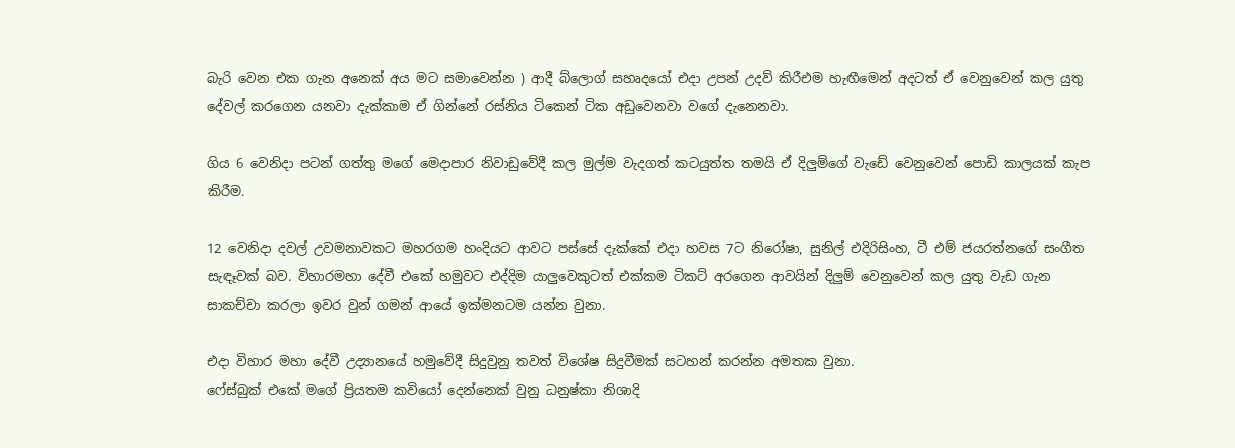බැරි වෙන එක ගැන අනෙක් අය මට සමාවෙන්න ) ආදී බ්ලොග් සහෘදයෝ එදා උපන් උදව් කිරීඑම හැඟීමෙන් අදටත් ඒ වෙනුවෙන් කල යුතු දේවල් කරගෙන යනවා දැක්කාම ඒ ගින්නේ රස්නිය ටිකෙන් ටික අඩුවෙනවා වගේ දැනෙනවා.

ගිය 6 වෙනිදා පටන් ගත්තු මගේ මෙදාපාර නිවාඩුවේදී කල මුල්ම වැදගත් කටයුත්ත තමයි ඒ දිලුම්ගේ වැඩේ වෙනුවෙන් පොඩි කාලයක් කැප කිරීම.

12 වෙනිදා දවල් උවමනාවකට මහරගම හංදියට ආවට පස්සේ දැක්කේ එදා හවස 7ට නිරෝෂා, සුනිල් එදිරිසිංහ, ටී එම් ජයරත්නගේ සංගීත සැඳෑවක් බව. විහාරමහා දේවී එකේ හමුවට එද්දිම යාලුවෙකුටත් එක්කම ටිකට් අරගෙන ආවයින් දිලුම් වෙනුවෙන් කල යුතු වැඩ ගැන සාකච්චා කරලා ඉවර වුන් ගමන් ආයේ ඉක්මනටම යන්න වුනා.

එදා විහාර මහා දේවී උද්‍යානයේ හමුවේදී සිදුවුනු තවත් විශේෂ සිදුවීමක් සටහන් කරන්න අමතක වුනා.
ෆේස්බුක් එකේ මගේ ප්‍රියතම කවියෝ දෙන්නෙක් වුනු ධනුෂ්කා නිශාදි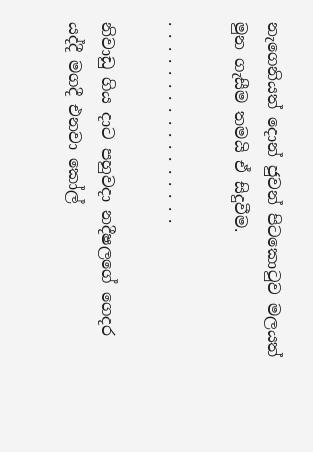නැගෙනියත් දොන් ජුවන් පිටකොටුව මලයත් මුන ගැසීම තමයි ඒ සිදුවීම.

. . . . . . . . . . . . . . . . .

නිවාඩු ගිය දාට පහුවදා නදීෂලගේ ගෙදර යද්දී මගදී එනවා කෝල්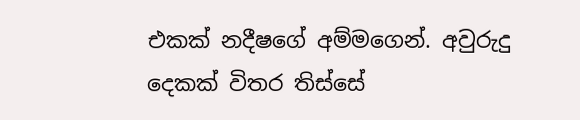එකක් නදීෂගේ අම්මගෙන්. අවුරුදු දෙකක් විතර තිස්සේ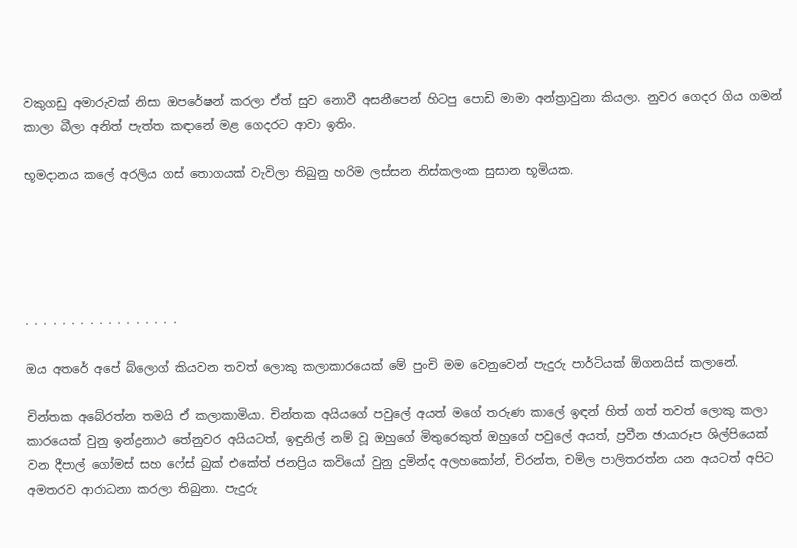වකුගඩු අමාරුවක් නිසා ඔපරේෂන් කරලා ඒත් සුව නොවී අසනීපෙන් හිටපු පොඩි මාමා අන්ත්‍රාවුනා කියලා. නුවර ගෙදර ගිය ගමන් කාලා බීලා අනිත් පැත්ත කඳානේ මළ ගෙදරට ආවා ඉතිං.

භූමදානය කලේ අරලිය ගස් තොගයක් වැවිලා තිබුනු හරිම ලස්සන නිස්කලංක සුසාන භූමියක.





. . . . . . . . . . . . . . . . .

ඔය අතරේ අපේ බ්ලොග් කියවන තවත් ලොකු කලාකාරයෙක් මේ පුංචි මම වෙනුවෙන් පැදුරු පාර්ටියක් ඕගනයිස් කලානේ.

චින්තක අබේරත්න තමයි ඒ කලාකාමියා. චින්තක අයියගේ පවුලේ අයත් මගේ තරුණ කාලේ ඉඳන් හිත් ගත් තවත් ලොකු කලා කාරයෙක් වුනු ඉන්ද්‍රනාථ තේනුවර අයියටත්, ඉඳුනිල් නම් වූ ඔහුගේ මිතුරෙකුත් ඔහුගේ පවුලේ අයත්, ප්‍රවීන ඡායාරූප ශිල්පියෙක් වන දීපාල් ගෝමස් සහ ෆේස් බුක් එකේත් ජනප්‍රිය කවියෝ වුනු දුමින්ද අලහකෝන්, චිරන්ත, චමිල පාලිතරත්න යන අයටත් අපිට අමතරව ආරාධනා කරලා තිබුනා. පැදුරු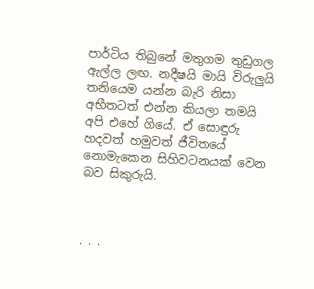පාර්ටිය තිබුනේ මතුගම තුඩුගල ඇල්ල ලඟ. නදීෂයි මායි විරුලුයි තනියෙම යන්න බැරි නිසා අභීතටත් එන්න කියලා තමයි අපි එහේ ගියේ. ඒ සොඳුරු හදවත් හමුවත් ජීවිතයේ නොමැකෙන සිහිවටනයක් වෙන බව සිකුරුයි.



. . .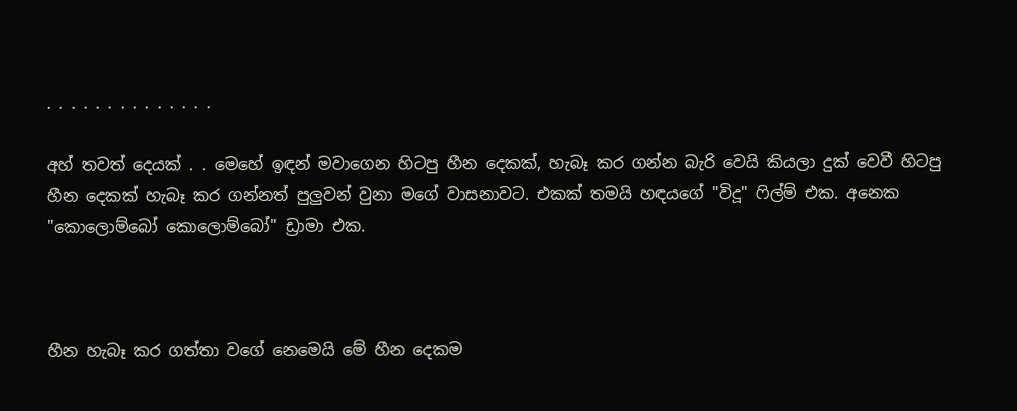. . . . . . . . . . . . . .

අහ් තවත් දෙයක් . . මෙහේ ඉඳන් මවාගෙන හිටපු හීන දෙකක්, හැබෑ කර ගන්න බැරි වෙයි කියලා දුක් වෙවී හිටපු හීන දෙකක් හැබෑ කර ගන්නත් පුලුවන් වුනා මගේ වාසනාවට. එකක් තමයි හඳයගේ "විදූ" ෆිල්ම් එක. අනෙක "කොලොම්බෝ කොලොම්බෝ" ඩ්‍රාමා එක.



හීන හැබෑ කර ගත්තා වගේ නෙමෙයි මේ හීන දෙකම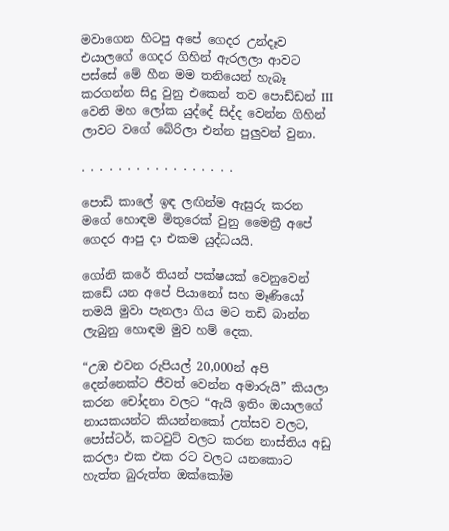මවාගෙන හිටපු අපේ ගෙදර උන්දෑව එයාලගේ ගෙදර ගිහින් ඇරලලා ආවට පස්සේ මේ හීන මම තනියෙන් හැබෑ කරගන්න සිදු වුනු එකෙන් තව පොඩ්ඩන් III වෙනි මහ ලෝක යුද්දේ සිද්ද වෙන්න ගිහින් ලාවට වගේ බේරිලා එන්න පුලුවන් වුනා.

. . . . . . . . . . . . . . . . .

පොඩි කාලේ ඉඳ ලඟින්ම ඇසුරු කරන මගේ හොඳම මිතුරෙක් වුනු මෛත්‍රී අපේ ගෙදර ආපු දා එකම යුද්ධයයි.

ගෝනි කරේ තියන් පක්ෂයක් වෙනුවෙන් කඩේ යන අපේ පියානෝ සහ මෑණියෝ තමයි මුවා පැනලා ගිය මට තඩි බාන්න ලැබුනු හොඳම මුව හම් දෙක.

“උඹ එවන රුපියල් 20,000න් අපි දෙන්නෙක්ට ජීවත් වෙන්න අමාරුයි” කියලා කරන චෝදනා වලට “ඇයි ඉතිං ඔයාලගේ නායකයන්ට කියන්නකෝ උත්සව වලට, පෝස්ටර්, කටවුට් වලට කරන නාස්තිය අඩු කරලා එක එක රට වලට යනකොට හැත්ත බුරුත්ත ඔක්කෝම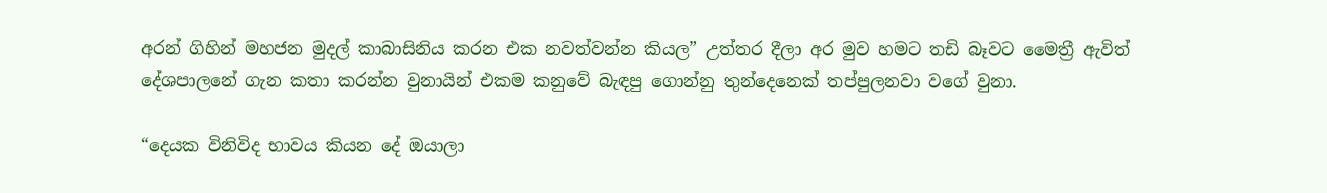අරන් ගිහින් මහජන මුදල් කාබාසිනිය කරන එක නවත්වන්න කියල” උත්තර දීලා අර මුව හමට තඩි බෑවට මෛත්‍රී ඇවිත් දේශපාලනේ ගැන කතා කරන්න වුනායින් එකම කනුවේ බැඳපු ගොන්නු තුන්දෙනෙක් තප්පුලනවා වගේ වුනා.

“දෙයක විනිවිද භාවය කියන දේ ඔයාලා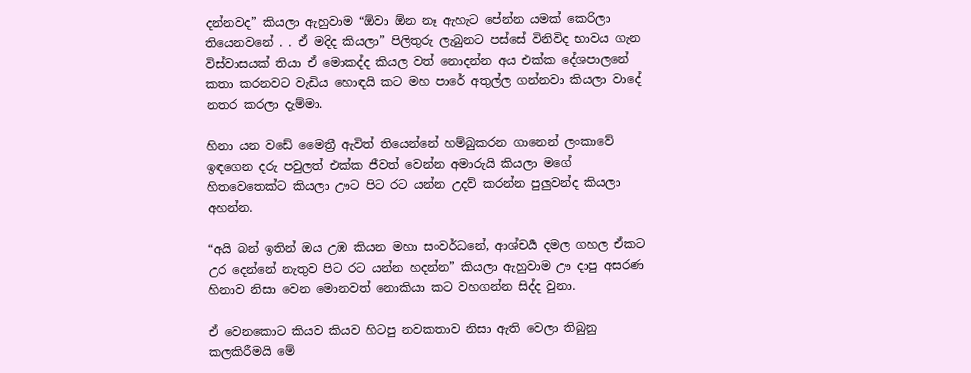දන්නවද” කියලා ඇහුවාම “ඕවා ඕන නෑ ඇහැට පේන්න යමක් කෙරිලා තියෙනවනේ . . ඒ මදිද කියලා” පිලිතුරු ලැබුනට පස්සේ විනිවිද භාවය ගැන විස්වාසයක් තියා ඒ මොකද්ද කියල වත් නොදන්න අය එක්ක දේශපාලනේ කතා කරනවට වැඩිය හොඳයි කට මහ පාරේ අතුල්ල ගන්නවා කියලා වාදේ නතර කරලා දැම්මා.

හිනා යන වඩේ මෛත්‍රී ඇවිත් තියෙන්නේ හම්බුකරන ගානෙන් ලංකාවේ ඉඳගෙන දරු පවුලත් එක්ක ජීවත් වෙන්න අමාරුයි කියලා මගේ හිතවෙතෙක්ට කියලා ඌට පිට රට යන්න උදව් කරන්න පුලුවන්ද කියලා අහන්න.

“අයි බන් ඉතින් ඔය උඹ කියන මහා සංවර්ධනේ, ආශ්චර්‍ය දමල ගහල ඒකට උර දෙන්නේ නැතුව පිට රට යන්න හදන්න” කියලා ඇහුවාම ඌ දාපු අසරණ හිනාව නිසා වෙන මොනවත් නොකියා කට වහගන්න සිද්ද වුනා.

ඒ වෙනකොට කියව කියව හිටපු නවකතාව නිසා ඇති වෙලා තිබුනු කලකිරීමයි මේ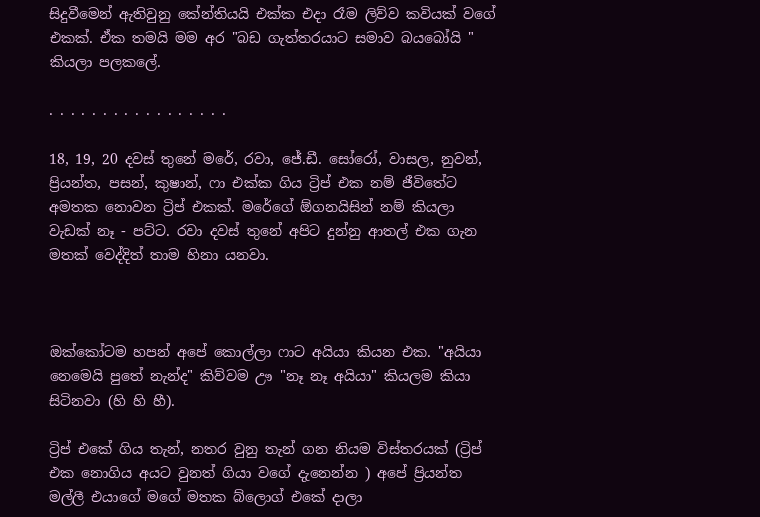සිදුවීමෙන් ඇතිවුනු කේන්තියයි එක්ක එදා රෑම ලිව්ව කවියක් වගේ එකක්. ඒක තමයි මම අර "බඩ ගැත්තරයාට සමාව බයබෝයි " කියලා පලකලේ.

. . . . . . . . . . . . . . . . .

18, 19, 20 දවස් තුනේ මරේ, රවා, ජේ.ඩී. සෝරෝ, වාසල, නුවන්, ප්‍රියන්ත, පසන්, කුෂාන්, ෆා එක්ක ගිය ට්‍රිප් එක නම් ජීවිතේට අමතක නොවන ට්‍රිප් එකක්. මරේගේ ඕගනයිසින් නම් කියලා වැඩක් නෑ - පට්ට. රවා දවස් තුනේ අපිට දුන්නු ආතල් එක ගැන මතක් වෙද්දිත් තාම හිනා යනවා.



ඔක්කෝටම හපන් අපේ කොල්ලා ෆාට අයියා කියන එක. "අයියා නෙමෙයි පුතේ නැන්ද" කිව්වම ඌ "නෑ නෑ අයියා" කියලම කියා සිටිනවා (හි හි හී).

ට්‍රිප් එකේ ගිය තැන්, නතර වුනු තැන් ගන නියම විස්තරයක් (ට්‍රිප් එක නොගිය අයට වුනත් ගියා වගේ දැනෙන්න ) අපේ ප්‍රියන්ත මල්ලී එයාගේ මගේ මතක බ්ලොග් එකේ දාලා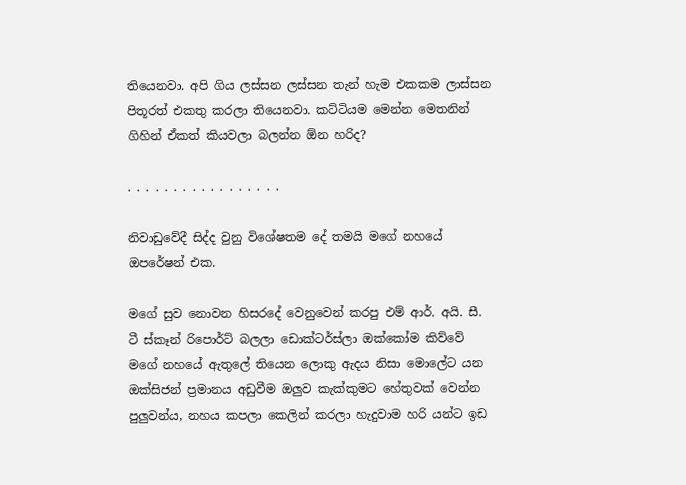තියෙනවා. අපි ගිය ලස්සන ලස්සන තැන් හැම එකකම ලාස්සන පිතූරත් එකතු කරලා තියෙනවා. කට්ටියම මෙන්න මෙතනින් ගිහින් ඒකත් කියවලා බලන්න ඕන හරිද?

. . . . . . . . . . . . . . . . .

නිවාඩුවේදී සිද්ද වුනු විශේෂතම දේ තමයි මගේ නහයේ ඔපරේෂන් එක.

මගේ සුව නොවන හිසරදේ වෙනුවෙන් කරපු එම් ආර්. අයි. සී. ටී ස්කෑන් රිපොර්ට් බලලා ඩොක්ටර්ස්ලා ඔක්කෝම කිව්වේ මගේ නහයේ ඇතුලේ තියෙන ලොකු ඇදය නිසා මොලේට යන ඔක්සිජන් ප්‍රමානය අඩුවීම ඔලුව කැක්කුමට හේතුවක් වෙන්න පුලුවන්ය, නහය කපලා කෙලින් කරලා හැදුවාම හරි යන්ට ඉඩ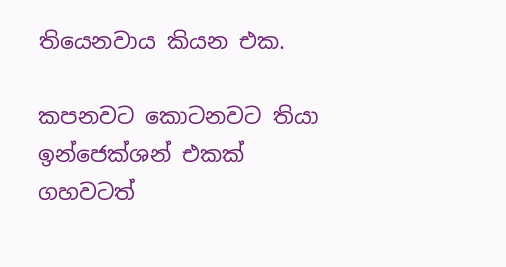තියෙනවාය කියන එක.

කපනවට කොටනවට තියා ඉන්ජෙක්ශන් එකක් ගහවටත්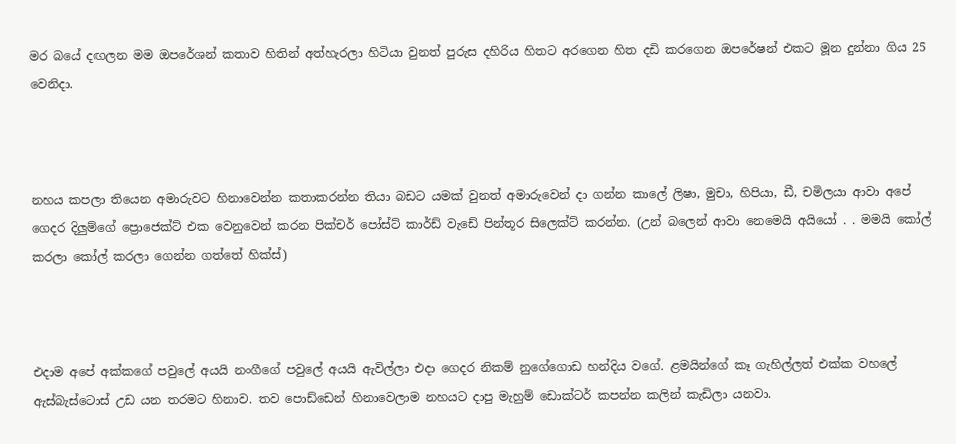මර බයේ දඟලන මම ඔපරේශන් කතාව හිතින් අත්හැරලා හිටියා වුනත් පුරුස දහිරිය හිතට අරගෙන හිත දඩි කරගෙන ඔපරේෂන් එකට මූන දුන්නා ගිය 25 වෙනිදා.



නහය කපලා තියෙන අමාරුවට හිනාවෙන්න කතාකරන්න තියා බඩට යමක් වුනත් අමාරුවෙන් දා ගන්න කාලේ ලිෂා, මුචා, හිපියා, ඩී, චමිලයා ආවා අපේ ගෙදර දිලුම්ගේ ප්‍රොජෙක්ට් එක වෙනුවෙන් කරන පික්චර් පෝස්ට් කාර්ඩ් වැඩේ පින්තූර සිලෙක්ට් කරන්න. (උන් බලෙන් ආවා නෙමෙයි අයියෝ . . මමයි කෝල් කරලා කෝල් කරලා ගෙන්න ගත්තේ හික්ස්)



එදාම අපේ අක්කගේ පවුලේ අයයි නංගීගේ පවුලේ අයයි ඇවිල්ලා එදා ගෙදර නිකම් නුගේගොඩ හන්දිය වගේ. ළමයින්ගේ කෑ ගැහිල්ලත් එක්ක වහලේ ඇස්බැස්ටොස් උඩ යන තරමට හිනාව. තව පොඩ්ඩෙන් හිනාවෙලාම නහයට දාපු මැහුම් ඩොක්ටර් කපන්න කලින් කැඩිලා යනවා.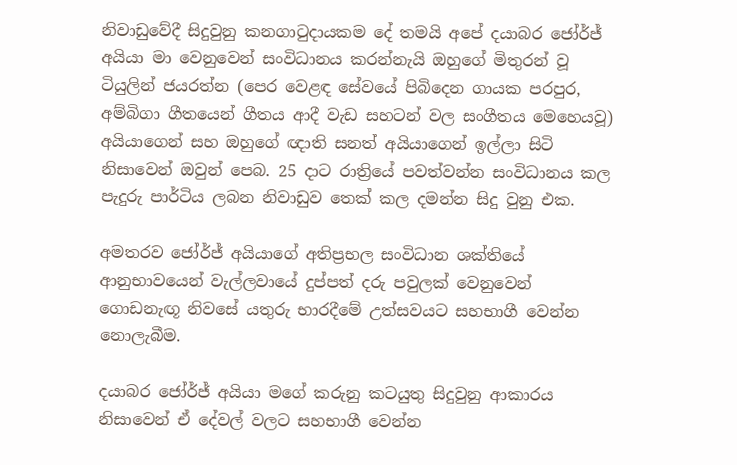නිවාඩුවේදී සිදුවුනු කනගාටුදායකම දේ තමයි අපේ දයාබර ජෝර්ජ් අයියා මා වෙනුවෙන් සංවිධානය කරන්නැයි ඔහුගේ මිතුරන් වූ ටියුලින් ජයරත්න (පෙර වෙළඳ සේවයේ පිබිදෙන ගායක පරපුර, අම්බිගා ගීතයෙන් ගීතය ආදී වැඩ සහටන් වල සංගීතය මෙහෙයවූ) අයියාගෙන් සහ ඔහුගේ ඥාති සනත් අයියාගෙන් ඉල්ලා සිටි නිසාවෙන් ඔවුන් පෙබ. 25 දාට රාත්‍රියේ පවත්වන්න සංවිධානය කල පැදුරු පාර්ටිය ලබන නිවාඩුව තෙක් කල දමන්න සිදු වුනු එක.

අමතරව ජෝර්ජ් අයියාගේ අතිප්‍රභල සංවිධාන ශක්තියේ ආනුභාවයෙන් වැල්ලවායේ දුප්පත් දරු පවුලක් වෙනුවෙන් ගොඩනැඟූ නිවසේ යතුරු භාරදීමේ උත්සවයට සහභාගී වෙන්න නොලැබීම.

දයාබර ජෝර්ජ් අයියා මගේ කරුනු කටයුතු සිදුවුනු ආකාරය නිසාවෙන් ඒ දේවල් වලට සහභාගී වෙන්න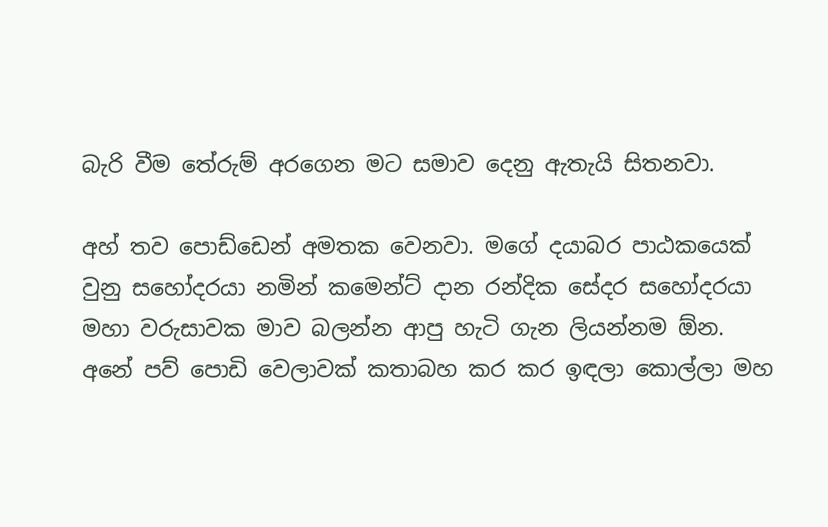බැරි වීම තේරුම් අරගෙන මට සමාව දෙනු ඇතැයි සිතනවා.

අහ් තව පොඩ්ඩෙන් අමතක වෙනවා. මගේ දයාබර පාඨකයෙක් වුනු සහෝදරයා නමින් කමෙන්ට් දාන රන්දික සේදර සහෝදරයා මහා වරුසාවක මාව බලන්න ආපු හැටි ගැන ලියන්නම ඕන. අනේ පව් පොඩි වෙලාවක් කතාබහ කර කර ඉඳලා කොල්ලා මහ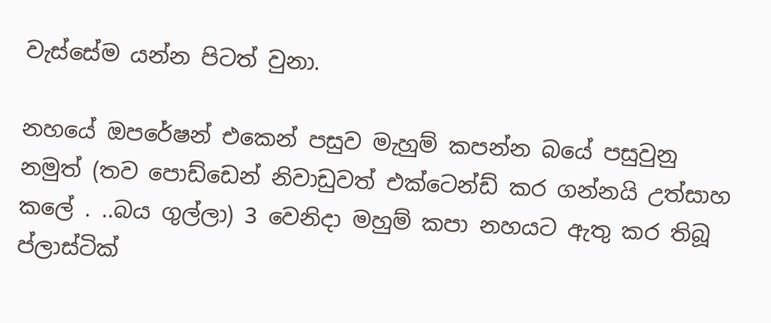වැස්සේම යන්න පිටත් වුනා.

නහයේ ඔපරේෂන් එකෙන් පසුව මැහුම් කපන්න බයේ පසුවුනු නමුත් (තව පොඩ්ඩෙන් නිවාඩුවත් එක්ටෙන්ඩ් කර ගන්නයි උත්සාහ කලේ . ..බය ගුල්ලා) 3 වෙනිදා මහුම් කපා නහයට ඇතු කර තිබූ ප්ලාස්ටික්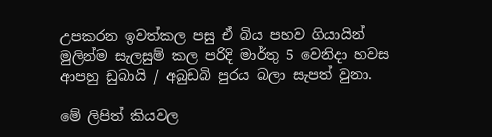උපකරන ඉවත්කල පසු ඒ බිය පහව ගියායින් මුලින්ම සැලසුම් කල පරිදි මාර්තු 5 වෙනිදා හවස ආපහු ඩුබායි / අබුඩබි පුරය බලා සැපත් වුනා.

මේ ලිපිත් කියවල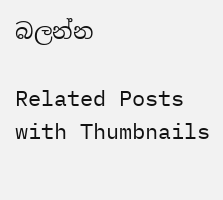බලන්න

Related Posts with Thumbnails